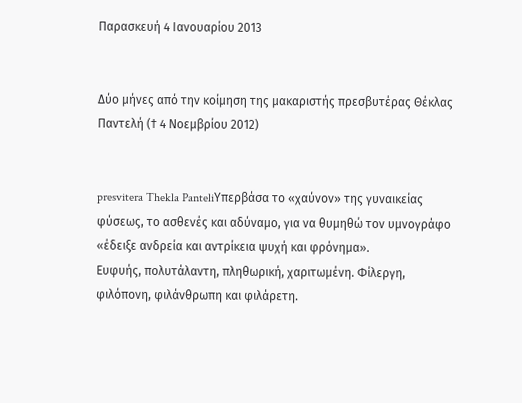Παρασκευή 4 Ιανουαρίου 2013


Δύο μήνες από την κοίμηση της μακαριστής πρεσβυτέρας Θέκλας Παντελή († 4 Νοεμβρίου 2012)


presvitera Thekla PanteliΥπερβάσα το «χαύνον» της γυναικείας φύσεως, το ασθενές και αδύναμο, για να θυμηθώ τον υμνογράφο «έδειξε ανδρεία και αντρίκεια ψυχή και φρόνημα».
Ευφυής, πολυτάλαντη, πληθωρική, χαριτωμένη. Φίλεργη, φιλόπονη, φιλάνθρωπη και φιλάρετη.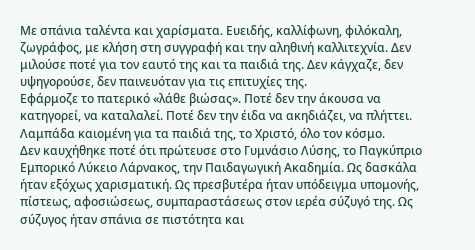Με σπάνια ταλέντα και χαρίσματα. Ευειδής, καλλίφωνη, φιλόκαλη, ζωγράφος, με κλήση στη συγγραφή και την αληθινή καλλιτεχνία. Δεν μιλούσε ποτέ για τον εαυτό της και τα παιδιά της. Δεν κάγχαζε, δεν υψηγορούσε, δεν παινευόταν για τις επιτυχίες της.
Εφάρμοζε το πατερικό «λάθε βιώσας». Ποτέ δεν την άκουσα να κατηγορεί, να καταλαλεί. Ποτέ δεν την έιδα να ακηδιάζει, να πλήττει. Λαμπάδα καιομένη για τα παιδιά της, το Χριστό, όλο τον κόσμο.
Δεν καυχήθηκε ποτέ ότι πρώτευσε στο Γυμνάσιο Λύσης, το Παγκύπριο Εμπορικό Λύκειο Λάρνακος, την Παιδαγωγική Ακαδημία. Ως δασκάλα ήταν εξόχως χαρισματική. Ως πρεσβυτέρα ήταν υπόδειγμα υπομονής, πίστεως, αφοσιώσεως, συμπαραστάσεως στον ιερέα σύζυγό της. Ως σύζυγος ήταν σπάνια σε πιστότητα και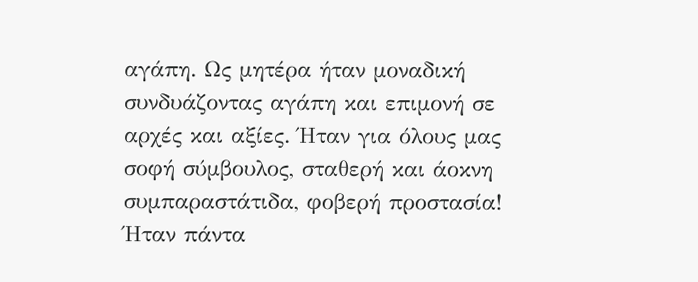αγάπη. Ως μητέρα ήταν μοναδική συνδυάζοντας αγάπη και επιμονή σε αρχές και αξίες. Ήταν για όλους μας σοφή σύμβουλος, σταθερή και άοκνη συμπαραστάτιδα, φοβερή προστασία!
Ήταν πάντα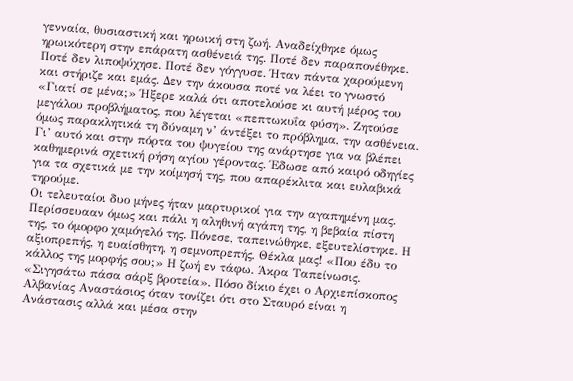γενναία, θυσιαστική και ηρωική στη ζωή. Αναδείχθηκε όμως ηρωικότερη στην επάρατη ασθένειά της. Ποτέ δεν παραπονέθηκε. Ποτέ δεν λιποψύχησε. Ποτέ δεν γόγγυσε. Ήταν πάντα χαρούμενη και στήριζε και εμάς. Δεν την άκουσα ποτέ να λέει το γνωστό «Γιατί σε μένα;» Ήξερε καλά ότι αποτελούσε κι αυτή μέρος του μεγάλου προβλήματος, που λέγεται «πεπτωκυΐα φύση». Ζητούσε όμως παρακλητικά τη δύναμη ν’ άντέξει το πρόβλημα, την ασθένεια. Γι’ αυτό και στην πόρτα του ψυγείου της ανάρτησε για να βλέπει καθημερινά σχετική ρήση αγίου γέροντας. Έδωσε από καιρό οδηγίες για τα σχετικά με την κοίμησή της, που απαρέκλιτα και ευλαβικά τηρούμε.
Οι τελευταίοι δυο μήνες ήταν μαρτυρικοί για την αγαπημένη μας. Περίσσευααν όμως και πάλι η αληθινή αγάπη της, η βεβαία πίστη της, το όμορφο χαμόγελό της. Πόνεσε, ταπεινώθηκε, εξευτελίστηκε. Η αξιοπρεπής, η ευαίσθητη, η σεμνοπρεπής, Θέκλα μας! «Που έδυ το κάλλος της μορφής σου;» Η ζωή εν τάφω. Άκρα Ταπείνωσις. «Σιγησάτω πάσα σάρξ βροτεία». Πόσο δίκιο έχει ο Αρχιεπίσκοπος Αλβανίας Αναστάσιος όταν τονίζει ότι στο Σταυρό είναι η Ανάστασις αλλά και μέσα στην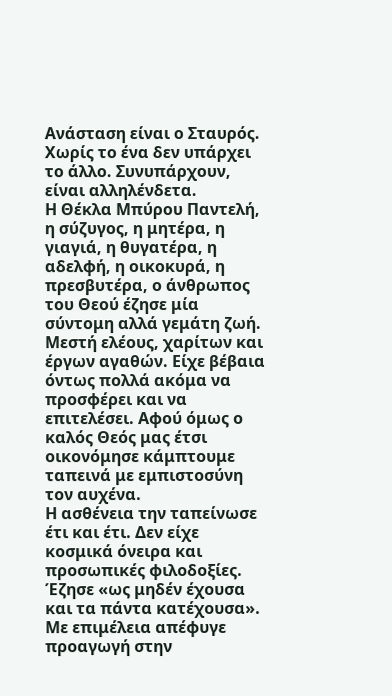Ανάσταση είναι ο Σταυρός. Χωρίς το ένα δεν υπάρχει το άλλο. Συνυπάρχουν, είναι αλληλένδετα.
Η Θέκλα Μπύρου Παντελή, η σύζυγος, η μητέρα, η γιαγιά, η θυγατέρα, η αδελφή, η οικοκυρά, η πρεσβυτέρα, ο άνθρωπος του Θεού έζησε μία σύντομη αλλά γεμάτη ζωή. Μεστή ελέους, χαρίτων και έργων αγαθών. Είχε βέβαια όντως πολλά ακόμα να προσφέρει και να επιτελέσει. Αφού όμως ο καλός Θεός μας έτσι οικονόμησε κάμπτουμε ταπεινά με εμπιστοσύνη τον αυχένα.
Η ασθένεια την ταπείνωσε έτι και έτι. Δεν είχε κοσμικά όνειρα και προσωπικές φιλοδοξίες. Έζησε «ως μηδέν έχουσα και τα πάντα κατέχουσα». Με επιμέλεια απέφυγε προαγωγή στην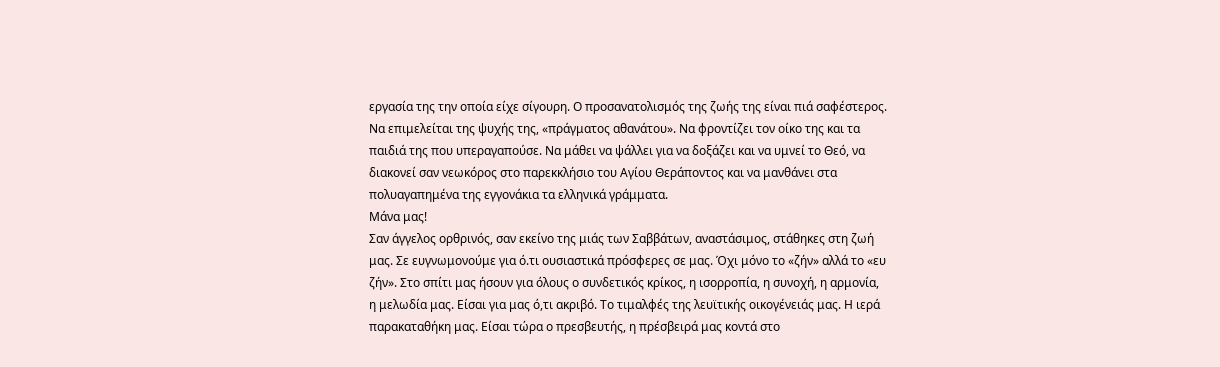εργασία της την οποία είχε σίγουρη. Ο προσανατολισμός της ζωής της είναι πιά σαφέστερος. Να επιμελείται της ψυχής της, «πράγματος αθανάτου». Να φροντίζει τον οίκο της και τα παιδιά της που υπεραγαπούσε. Να μάθει να ψάλλει για να δοξάζει και να υμνεί το Θεό, να διακονεί σαν νεωκόρος στο παρεκκλήσιο του Αγίου Θεράποντος και να μανθάνει στα πολυαγαπημένα της εγγονάκια τα ελληνικά γράμματα.
Μάνα μας!
Σαν άγγελος ορθρινός, σαν εκείνο της μιάς των Σαββάτων, αναστάσιμος, στάθηκες στη ζωή μας. Σε ευγνωμονούμε για ό.τι ουσιαστικά πρόσφερες σε μας. Όχι μόνο το «ζήν» αλλά το «ευ ζήν». Στο σπίτι μας ήσουν για όλους ο συνδετικός κρίκος, η ισορροπία, η συνοχή, η αρμονία, η μελωδία μας. Είσαι για μας ό,τι ακριβό. Το τιμαλφές της λευϊτικής οικογένειάς μας. Η ιερά παρακαταθήκη μας. Είσαι τώρα ο πρεσβευτής, η πρέσβειρά μας κοντά στο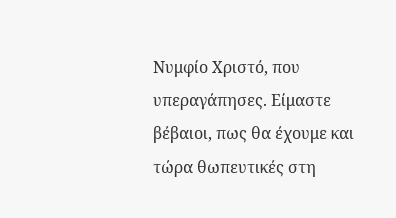Νυμφίο Χριστό, που υπεραγάπησες. Είμαστε βέβαιοι, πως θα έχουμε και τώρα θωπευτικές στη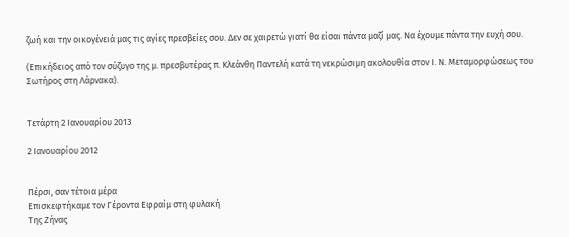ζωή και την οικογένειά μας τις αγίες πρεσβείες σου. Δεν σε χαιρετώ γιατί θα είσαι πάντα μαζί μας. Να έχουμε πάντα την ευχή σου.

(Επικήδειος από τον σύζυγο της μ. πρεσβυτέρας π. Κλεάνθη Παντελή κατά τη νεκρώσιμη ακολουθία στον Ι. Ν. Μεταμορφώσεως του Σωτήρος στη Λάρνακα).


Τετάρτη 2 Ιανουαρίου 2013

2 Ιανουαρίου 2012


Πέρσι, σαν τέτοια μέρα
Επισκεφτήκαμε τον Γέροντα Εφραίμ στη φυλακή
Της Ζήνας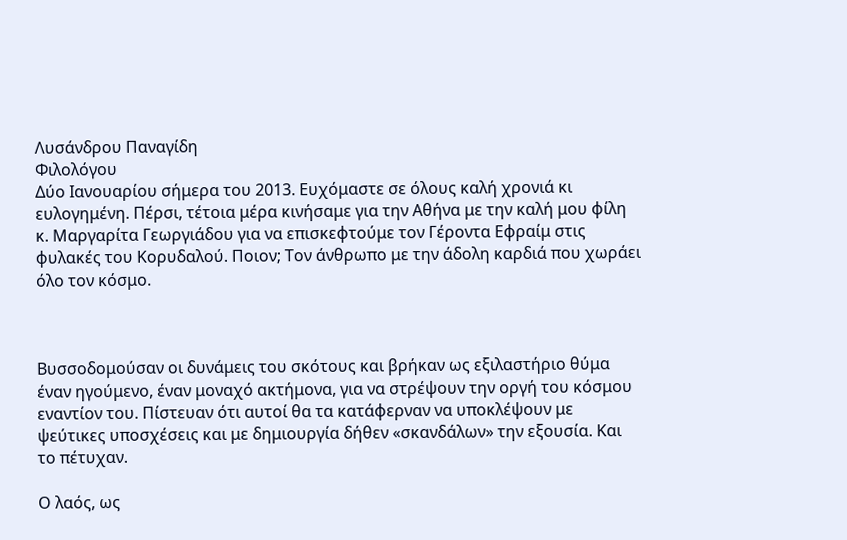Λυσάνδρου Παναγίδη
Φιλολόγου
Δύο Ιανουαρίου σήμερα του 2013. Ευχόμαστε σε όλους καλή χρονιά κι ευλογημένη. Πέρσι, τέτοια μέρα κινήσαμε για την Αθήνα με την καλή μου φίλη κ. Μαργαρίτα Γεωργιάδου για να επισκεφτούμε τον Γέροντα Εφραίμ στις φυλακές του Κορυδαλού. Ποιον; Τον άνθρωπο με την άδολη καρδιά που χωράει όλο τον κόσμο.



Βυσσοδομούσαν οι δυνάμεις του σκότους και βρήκαν ως εξιλαστήριο θύμα έναν ηγούμενο, έναν μοναχό ακτήμονα, για να στρέψουν την οργή του κόσμου εναντίον του. Πίστευαν ότι αυτοί θα τα κατάφερναν να υποκλέψουν με ψεύτικες υποσχέσεις και με δημιουργία δήθεν «σκανδάλων» την εξουσία. Και το πέτυχαν.

Ο λαός, ως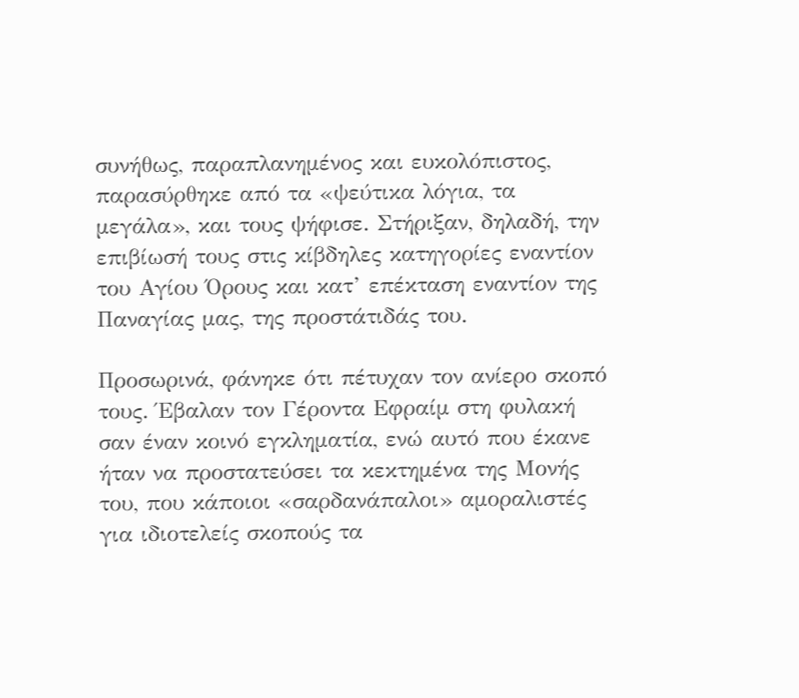συνήθως, παραπλανημένος και ευκολόπιστος, παρασύρθηκε από τα «ψεύτικα λόγια, τα μεγάλα», και τους ψήφισε. Στήριξαν, δηλαδή, την επιβίωσή τους στις κίβδηλες κατηγορίες εναντίον του Αγίου Όρους και κατ’ επέκταση εναντίον της Παναγίας μας, της προστάτιδάς του.

Προσωρινά, φάνηκε ότι πέτυχαν τον ανίερο σκοπό τους. Έβαλαν τον Γέροντα Εφραίμ στη φυλακή σαν έναν κοινό εγκληματία, ενώ αυτό που έκανε ήταν να προστατεύσει τα κεκτημένα της Μονής του, που κάποιοι «σαρδανάπαλοι» αμοραλιστές για ιδιοτελείς σκοπούς τα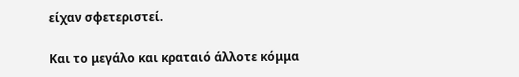είχαν σφετεριστεί.

Και το μεγάλο και κραταιό άλλοτε κόμμα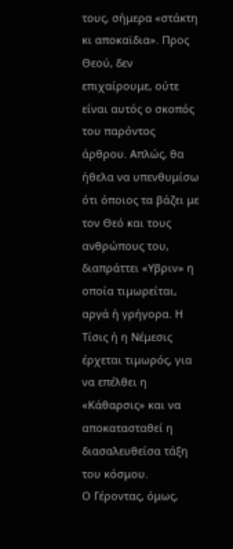τους, σήμερα «στάκτη κι αποκαϊδια». Προς Θεού, δεν επιχαίρουμε, ούτε είναι αυτός ο σκοπός του παρόντος άρθρου. Απλώς, θα ήθελα να υπενθυμίσω ότι όποιος τα βάζει με τον Θεό και τους ανθρώπους του, διαπράττει «Υβριν» η οποία τιμωρείται, αργά ή γρήγορα. Η Τίσις ή η Νέμεσις έρχεται τιμωρός, για να επέλθει η «Κάθαρσις» και να αποκατασταθεί η διασαλευθείσα τάξη του κόσμου.
Ο Γέροντας, όμως,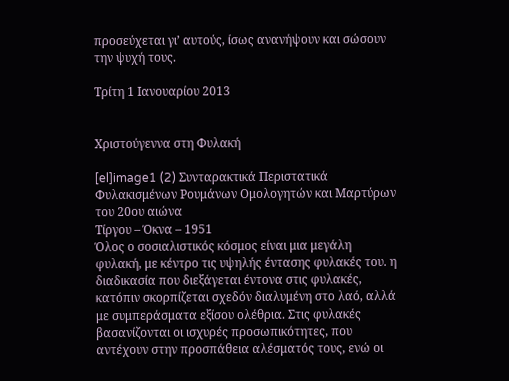προσεύχεται γι’ αυτούς, ίσως ανανήψουν και σώσουν την ψυχή τους.

Τρίτη 1 Ιανουαρίου 2013


Χριστούγεννα στη Φυλακή

[el]image1 (2) Συνταρακτικά Περιστατικά Φυλακισμένων Ρουμάνων Ομολογητών και Μαρτύρων του 20ου αιώνα
Τίργου – Όκνα – 1951
Όλος ο σοσιαλιστικός κόσμος είναι μια μεγάλη φυλακή, με κέντρο τις υψηλής έντασης φυλακές του. η διαδικασία που διεξάγεται έντονα στις φυλακές, κατόπιν σκορπίζεται σχεδόν διαλυμένη στο λαό, αλλά με συμπεράσματα εξίσου ολέθρια. Στις φυλακές βασανίζονται οι ισχυρές προσωπικότητες, που αντέχουν στην προσπάθεια αλέσματός τους, ενώ οι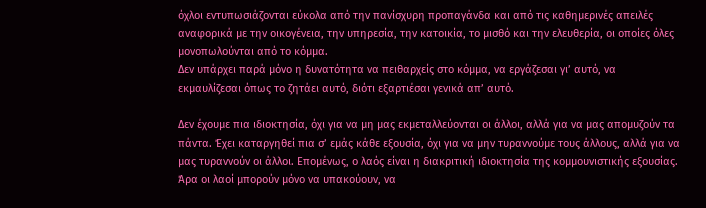όχλοι εντυπωσιάζονται εύκολα από την πανίσχυρη προπαγάνδα και από τις καθημερινές απειλές αναφορικά με την οικογένεια, την υπηρεσία, την κατοικία, το μισθό και την ελευθερία, οι οποίες όλες μονοπωλούνται από το κόμμα.
Δεν υπάρχει παρά μόνο η δυνατότητα να πειθαρχείς στο κόμμα, να εργάζεσαι γι’ αυτό, να εκμαυλίζεσαι όπως το ζητάει αυτό, διότι εξαρτιέσαι γενικά απ’ αυτό.

Δεν έχουμε πια ιδιοκτησία, όχι για να μη μας εκμεταλλεύονται οι άλλοι, αλλά για να μας απομυζούν τα πάντα. Έχει καταργηθεί πια σ’ εμάς κάθε εξουσία, όχι για να μην τυραννούμε τους άλλους, αλλά για να μας τυραννούν οι άλλοι. Επομένως, ο λαός είναι η διακριτική ιδιοκτησία της κομμουνιστικής εξουσίας. Άρα οι λαοί μπορούν μόνο να υπακούουν, να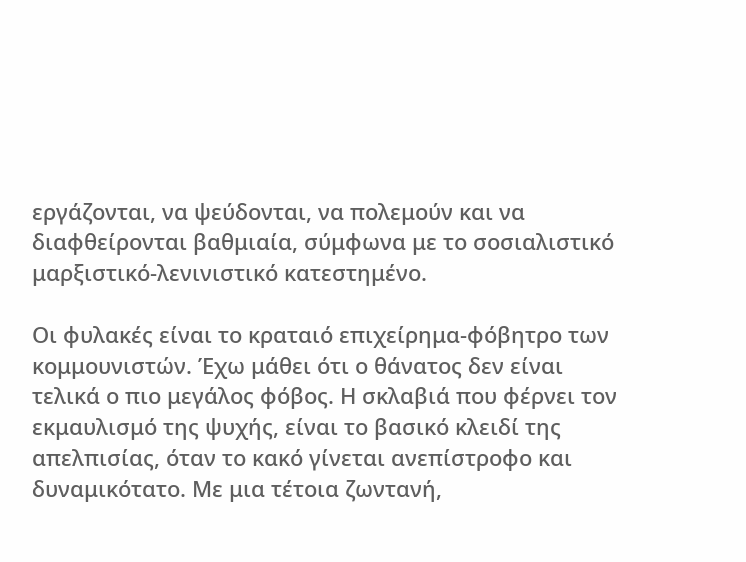εργάζονται, να ψεύδονται, να πολεμούν και να διαφθείρονται βαθμιαία, σύμφωνα με το σοσιαλιστικό μαρξιστικό-λενινιστικό κατεστημένο.

Οι φυλακές είναι το κραταιό επιχείρημα-φόβητρο των κομμουνιστών. Έχω μάθει ότι ο θάνατος δεν είναι τελικά ο πιο μεγάλος φόβος. Η σκλαβιά που φέρνει τον εκμαυλισμό της ψυχής, είναι το βασικό κλειδί της απελπισίας, όταν το κακό γίνεται ανεπίστροφο και δυναμικότατο. Με μια τέτοια ζωντανή,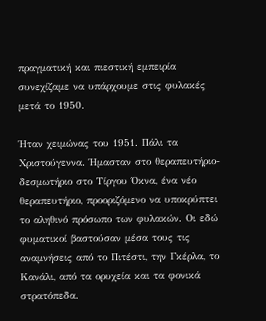πραγματική και πιεστική εμπειρία συνεχίζαμε να υπάρχουμε στις φυλακές μετά το 1950.

Ήταν χειμώνας του 1951. Πάλι τα Χριστούγεννα. Ήμασταν στο θεραπευτήριο-δεσμωτήριο στο Τίργου Όκνα, ένα νέο θεραπευτήριο, προοριζόμενο να υποκρύπτει το αληθινό πρόσωπο των φυλακών. Οι εδώ φυματικοί βαστούσαν μέσα τους τις αναμνήσεις από το Πιτέστι, την Γκέρλα, το Κανάλι, από τα ορυχεία και τα φονικά στρατόπεδα.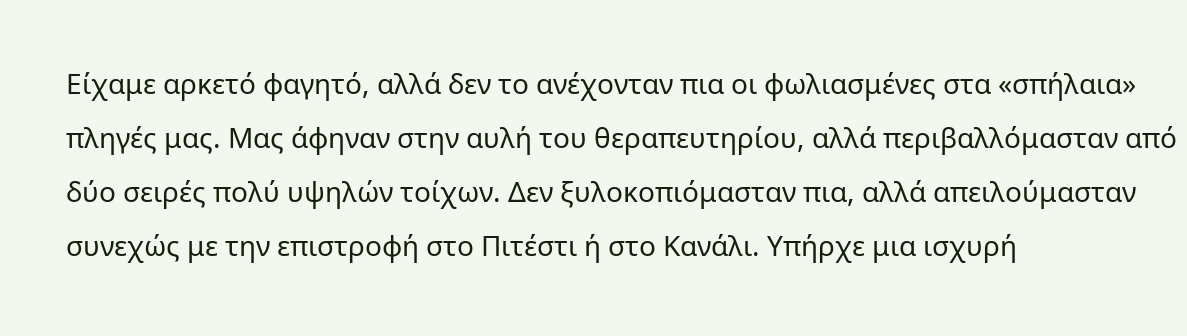Είχαμε αρκετό φαγητό, αλλά δεν το ανέχονταν πια οι φωλιασμένες στα «σπήλαια» πληγές μας. Μας άφηναν στην αυλή του θεραπευτηρίου, αλλά περιβαλλόμασταν από δύο σειρές πολύ υψηλών τοίχων. Δεν ξυλοκοπιόμασταν πια, αλλά απειλούμασταν συνεχώς με την επιστροφή στο Πιτέστι ή στο Κανάλι. Υπήρχε μια ισχυρή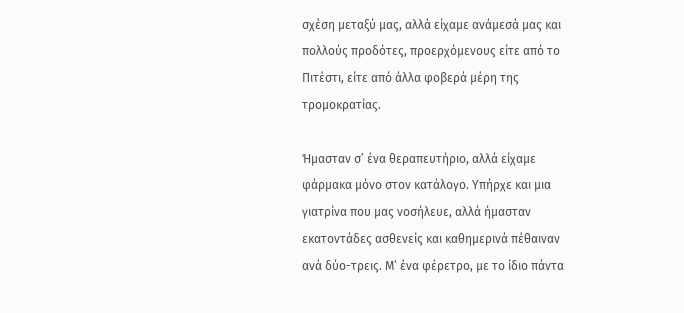σχέση μεταξύ μας, αλλά είχαμε ανάμεσά μας και πολλούς προδότες, προερχόμενους είτε από το Πιτέστι, είτε από άλλα φοβερά μέρη της τρομοκρατίας.

Ήμασταν σ’ ένα θεραπευτήριο, αλλά είχαμε φάρμακα μόνο στον κατάλογο. Υπήρχε και μια γιατρίνα που μας νοσήλευε, αλλά ήμασταν εκατοντάδες ασθενείς και καθημερινά πέθαιναν ανά δύο-τρεις. Μ’ ένα φέρετρο, με το ίδιο πάντα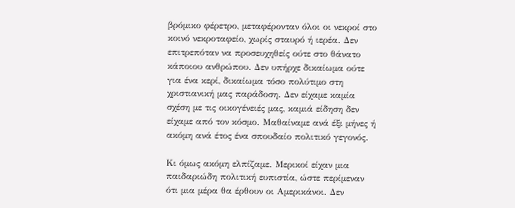βρόμικο φέρετρο, μεταφέρονταν όλοι οι νεκροί στο κοινό νεκροταφείο, χωρίς σταυρό ή ιερέα. Δεν επιτρεπόταν να προσευχηθείς ούτε στο θάνατο κάποιου ανθρώπου. Δεν υπήρχε δικαίωμα ούτε για ένα κερί, δικαίωμα τόσο πολύτιμο στη χριστιανική μας παράδοση. Δεν είχαμε καμία σχέση με τις οικογένειές μας, καμιά είδηση δεν είχαμε από τον κόσμο. Μαθαίναμε ανά έξι μήνες ή ακόμη ανά έτος ένα σπουδαίο πολιτικό γεγονός.

Κι όμως ακόμη ελπίζαμε. Μερικοί είχαν μια παιδαριώδη πολιτική ευπιστία, ώστε περίμεναν ότι μια μέρα θα έρθουν οι Αμερικάνοι. Δεν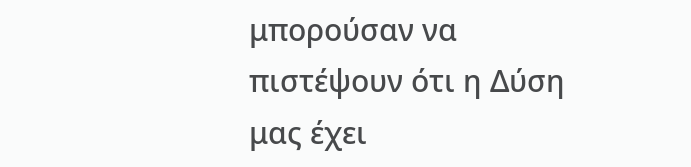μπορούσαν να πιστέψουν ότι η Δύση μας έχει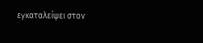εγκαταλείψει στον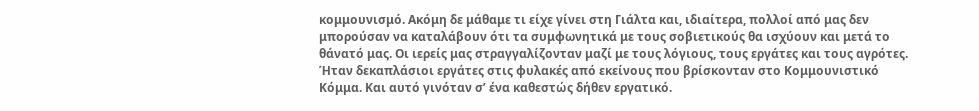κομμουνισμό. Ακόμη δε μάθαμε τι είχε γίνει στη Γιάλτα και, ιδιαίτερα, πολλοί από μας δεν μπορούσαν να καταλάβουν ότι τα συμφωνητικά με τους σοβιετικούς θα ισχύουν και μετά το θάνατό μας. Οι ιερείς μας στραγγαλίζονταν μαζί με τους λόγιους, τους εργάτες και τους αγρότες. Ήταν δεκαπλάσιοι εργάτες στις φυλακές από εκείνους που βρίσκονταν στο Κομμουνιστικό Κόμμα. Και αυτό γινόταν σ’ ένα καθεστώς δήθεν εργατικό.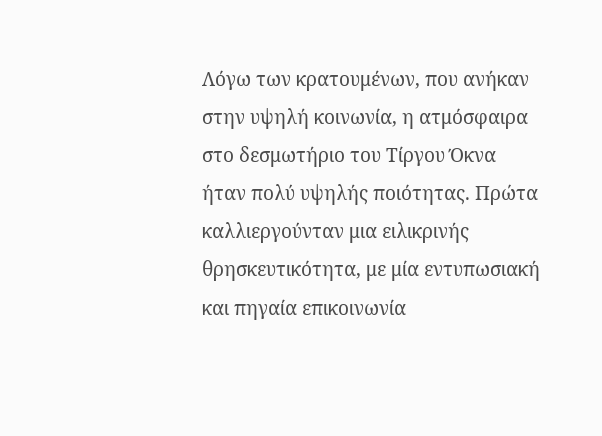Λόγω των κρατουμένων, που ανήκαν στην υψηλή κοινωνία, η ατμόσφαιρα στο δεσμωτήριο του Τίργου Όκνα ήταν πολύ υψηλής ποιότητας. Πρώτα καλλιεργούνταν μια ειλικρινής θρησκευτικότητα, με μία εντυπωσιακή και πηγαία επικοινωνία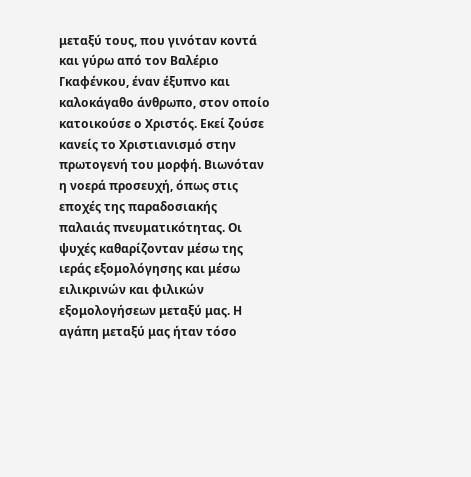μεταξύ τους, που γινόταν κοντά και γύρω από τον Βαλέριο Γκαφένκου, έναν έξυπνο και καλοκάγαθο άνθρωπο, στον οποίο κατοικούσε ο Χριστός. Εκεί ζούσε κανείς το Χριστιανισμό στην πρωτογενή του μορφή. Βιωνόταν η νοερά προσευχή, όπως στις εποχές της παραδοσιακής παλαιάς πνευματικότητας. Οι ψυχές καθαρίζονταν μέσω της ιεράς εξομολόγησης και μέσω ειλικρινών και φιλικών εξομολογήσεων μεταξύ μας. Η αγάπη μεταξύ μας ήταν τόσο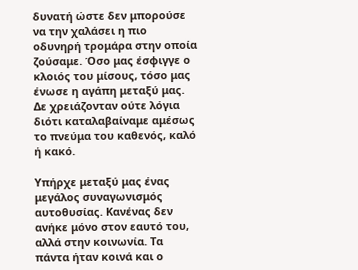δυνατή ώστε δεν μπορούσε να την χαλάσει η πιο οδυνηρή τρομάρα στην οποία ζούσαμε. Όσο μας έσφιγγε ο κλοιός του μίσους, τόσο μας ένωσε η αγάπη μεταξύ μας. Δε χρειάζονταν ούτε λόγια διότι καταλαβαίναμε αμέσως το πνεύμα του καθενός, καλό ή κακό.

Υπήρχε μεταξύ μας ένας μεγάλος συναγωνισμός αυτοθυσίας. Κανένας δεν ανήκε μόνο στον εαυτό του, αλλά στην κοινωνία. Τα πάντα ήταν κοινά και ο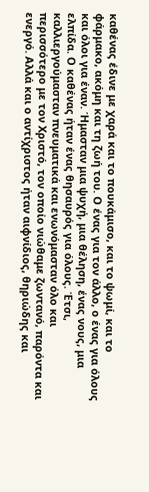καθένας έδινε με χαρά και το πουκάμισο, και το ψωμί, και το φάρμακο, ακόμη και τη ζωή του. Ο ένας για τον άλλο, ο ένας για όλους και όλοι για έναν. Ήμασταν μια ψυχή, μια θέληση, ένας νους, μια ελπίδα. Ο καθένας ήταν ένας θησαυρός για όλους. Έτσι, καλλιεργούμασταν πνευματικά και ενωνόμασταν όλο και περισσότερο με τον Χριστό, τον οποίο νιώθαμε ζωντανό, παρόντα και ενεργό. Αλλά και ο αντίχριστος ήταν αιφνίδιος, θηριώδης και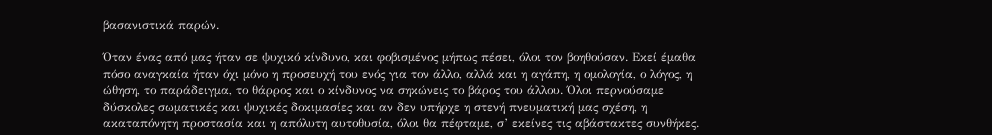βασανιστικά παρών.

Όταν ένας από μας ήταν σε ψυχικό κίνδυνο, και φοβισμένος μήπως πέσει, όλοι τον βοηθούσαν. Εκεί έμαθα πόσο αναγκαία ήταν όχι μόνο η προσευχή του ενός για τον άλλο, αλλά και η αγάπη, η ομολογία, ο λόγος, η ώθηση, το παράδειγμα, το θάρρος και ο κίνδυνος να σηκώνεις το βάρος του άλλου. Όλοι περνούσαμε δύσκολες σωματικές και ψυχικές δοκιμασίες και αν δεν υπήρχε η στενή πνευματική μας σχέση, η ακαταπόνητη προστασία και η απόλυτη αυτοθυσία, όλοι θα πέφταμε, σ’ εκείνες τις αβάστακτες συνθήκες.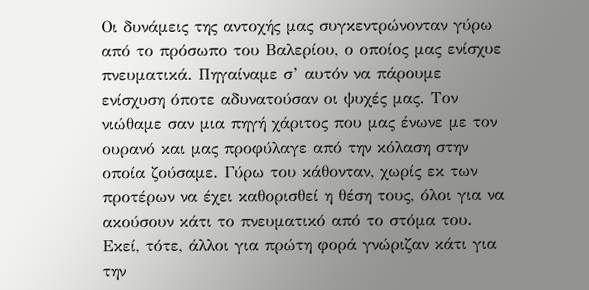Οι δυνάμεις της αντοχής μας συγκεντρώνονταν γύρω από το πρόσωπο του Βαλερίου, ο οποίος μας ενίσχυε πνευματικά. Πηγαίναμε σ’ αυτόν να πάρουμε ενίσχυση όποτε αδυνατούσαν οι ψυχές μας. Τον νιώθαμε σαν μια πηγή χάριτος που μας ένωνε με τον ουρανό και μας προφύλαγε από την κόλαση στην οποία ζούσαμε. Γύρω του κάθονταν, χωρίς εκ των προτέρων να έχει καθορισθεί η θέση τους, όλοι για να ακούσουν κάτι το πνευματικό από το στόμα του. Εκεί, τότε, άλλοι για πρώτη φορά γνώριζαν κάτι για την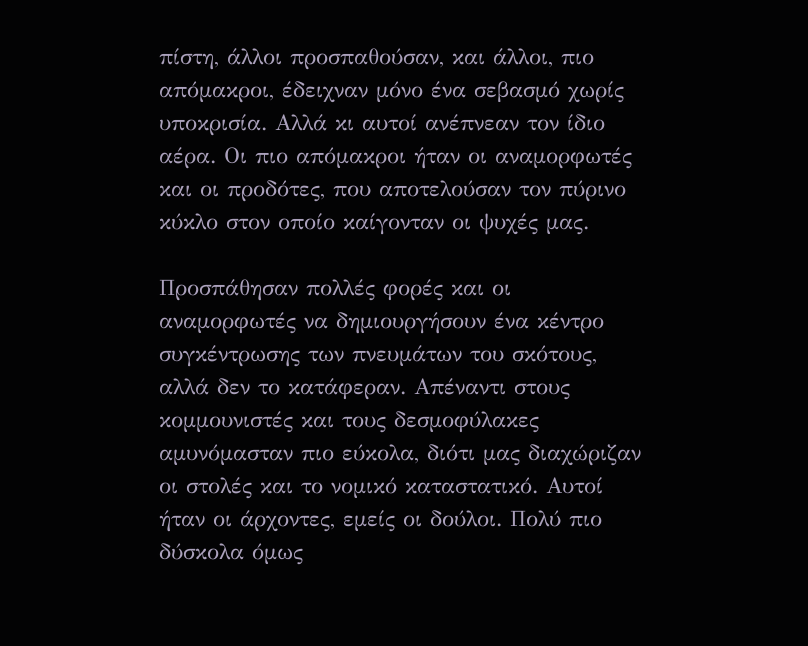πίστη, άλλοι προσπαθούσαν, και άλλοι, πιο απόμακροι, έδειχναν μόνο ένα σεβασμό χωρίς υποκρισία. Αλλά κι αυτοί ανέπνεαν τον ίδιο αέρα. Οι πιο απόμακροι ήταν οι αναμορφωτές και οι προδότες, που αποτελούσαν τον πύρινο κύκλο στον οποίο καίγονταν οι ψυχές μας.

Προσπάθησαν πολλές φορές και οι αναμορφωτές να δημιουργήσουν ένα κέντρο συγκέντρωσης των πνευμάτων του σκότους, αλλά δεν το κατάφεραν. Απέναντι στους κομμουνιστές και τους δεσμοφύλακες αμυνόμασταν πιο εύκολα, διότι μας διαχώριζαν οι στολές και το νομικό καταστατικό. Αυτοί ήταν οι άρχοντες, εμείς οι δούλοι. Πολύ πιο δύσκολα όμως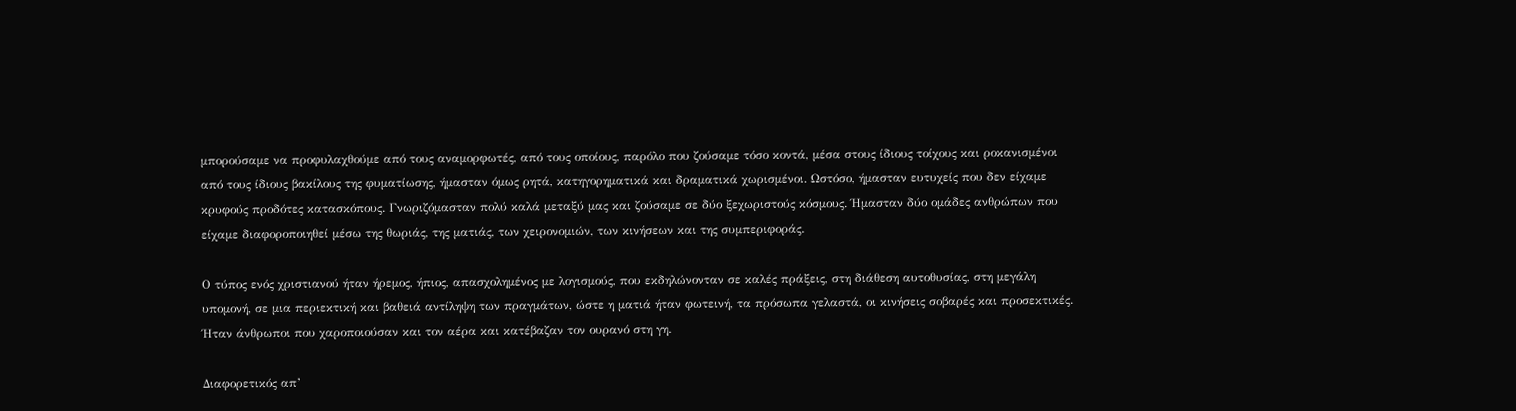μπορούσαμε να προφυλαχθούμε από τους αναμορφωτές, από τους οποίους, παρόλο που ζούσαμε τόσο κοντά, μέσα στους ίδιους τοίχους και ροκανισμένοι από τους ίδιους βακίλους της φυματίωσης, ήμασταν όμως ρητά, κατηγορηματικά και δραματικά χωρισμένοι. Ωστόσο, ήμασταν ευτυχείς που δεν είχαμε κρυφούς προδότες κατασκόπους. Γνωριζόμασταν πολύ καλά μεταξύ μας και ζούσαμε σε δύο ξεχωριστούς κόσμους. Ήμασταν δύο ομάδες ανθρώπων που είχαμε διαφοροποιηθεί μέσω της θωριάς, της ματιάς, των χειρονομιών, των κινήσεων και της συμπεριφοράς.

Ο τύπος ενός χριστιανού ήταν ήρεμος, ήπιος, απασχολημένος με λογισμούς, που εκδηλώνονταν σε καλές πράξεις, στη διάθεση αυτοθυσίας, στη μεγάλη υπομονή, σε μια περιεκτική και βαθειά αντίληψη των πραγμάτων, ώστε η ματιά ήταν φωτεινή, τα πρόσωπα γελαστά, οι κινήσεις σοβαρές και προσεκτικές. Ήταν άνθρωποι που χαροποιούσαν και τον αέρα και κατέβαζαν τον ουρανό στη γη.

Διαφορετικός απ’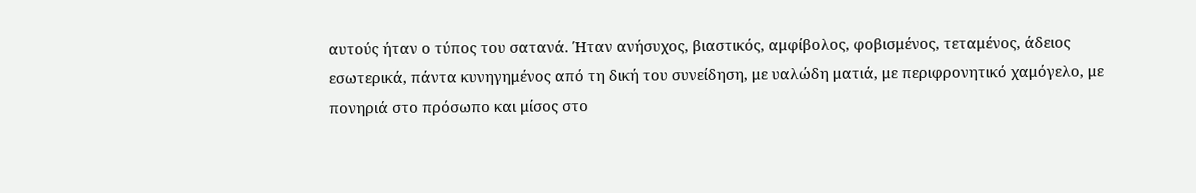αυτούς ήταν ο τύπος του σατανά. Ήταν ανήσυχος, βιαστικός, αμφίβολος, φοβισμένος, τεταμένος, άδειος εσωτερικά, πάντα κυνηγημένος από τη δική του συνείδηση, με υαλώδη ματιά, με περιφρονητικό χαμόγελο, με πονηριά στο πρόσωπο και μίσος στο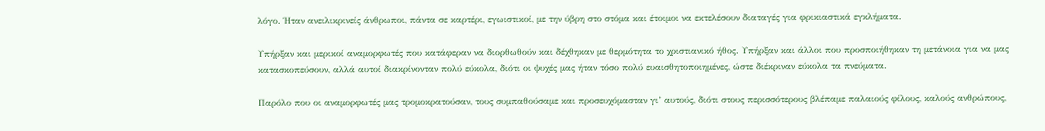λόγο. Ήταν ανειλικρινείς άνθρωποι, πάντα σε καρτέρι, εγωιστικοί, με την ύβρη στο στόμα και έτοιμοι να εκτελέσουν διαταγές για φρικιαστικά εγκλήματα.

Υπήρξαν και μερικοί αναμορφωτές που κατάφεραν να διορθωθούν και δέχθηκαν με θερμότητα το χριστιανικό ήθος. Υπήρξαν και άλλοι που προσποιήθηκαν τη μετάνοια για να μας κατασκοπεύσουν, αλλά αυτοί διακρίνονταν πολύ εύκολα, διότι οι ψυχές μας ήταν τόσο πολύ ευαισθητοποιημένες, ώστε διέκριναν εύκολα τα πνεύματα.

Παρόλο που οι αναμορφωτές μας τρομοκρατούσαν, τους συμπαθούσαμε και προσευχόμασταν γι’ αυτούς, διότι στους περισσότερους βλέπαμε παλαιούς φίλους, καλούς ανθρώπους,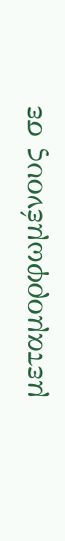μεταμορφωμένους σε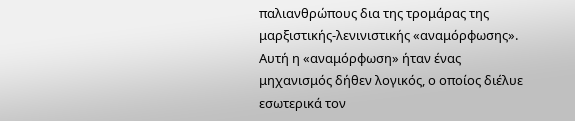παλιανθρώπους δια της τρομάρας της μαρξιστικής-λενινιστικής «αναμόρφωσης». Αυτή η «αναμόρφωση» ήταν ένας μηχανισμός δήθεν λογικός, ο οποίος διέλυε εσωτερικά τον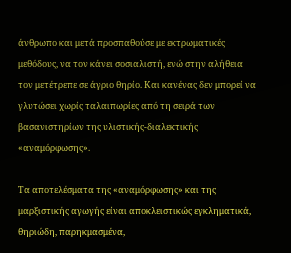άνθρωπο και μετά προσπαθούσε με εκτρωματικές μεθόδους, να τον κάνει σοσιαλιστή, ενώ στην αλήθεια τον μετέτρεπε σε άγριο θηρίο. Και κανένας δεν μπορεί να γλυτώσει χωρίς ταλαιπωρίες από τη σειρά των βασανιστηρίων της υλιστικής-διαλεκτικής «αναμόρφωσης».

Τα αποτελέσματα της «αναμόρφωσης» και της μαρξιστικής αγωγής είναι αποκλειστικώς εγκληματικά, θηριώδη, παρηκμασμένα,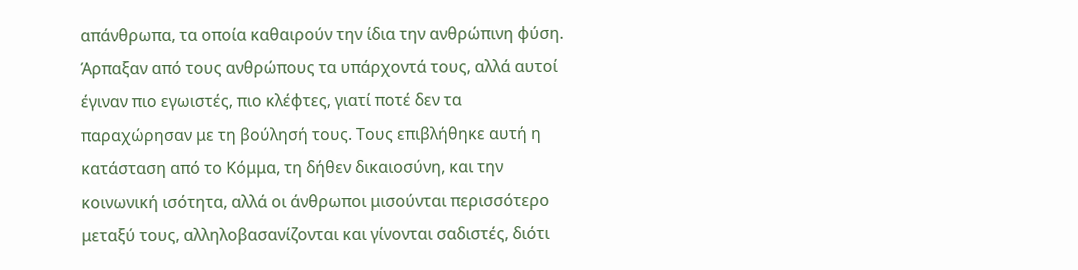απάνθρωπα, τα οποία καθαιρούν την ίδια την ανθρώπινη φύση. Άρπαξαν από τους ανθρώπους τα υπάρχοντά τους, αλλά αυτοί έγιναν πιο εγωιστές, πιο κλέφτες, γιατί ποτέ δεν τα παραχώρησαν με τη βούλησή τους. Τους επιβλήθηκε αυτή η κατάσταση από το Κόμμα, τη δήθεν δικαιοσύνη, και την κοινωνική ισότητα, αλλά οι άνθρωποι μισούνται περισσότερο μεταξύ τους, αλληλοβασανίζονται και γίνονται σαδιστές, διότι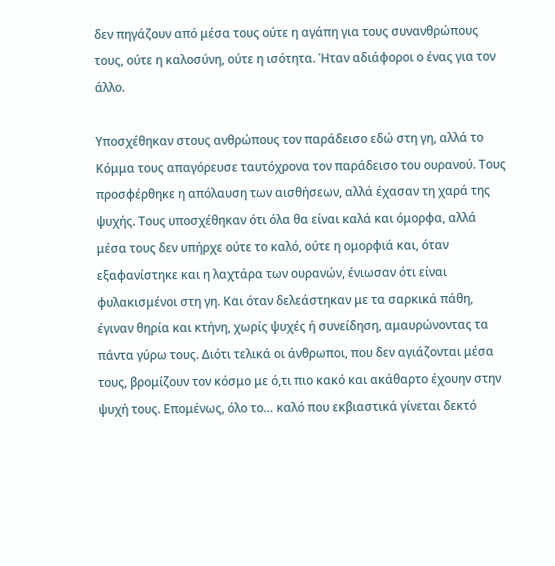δεν πηγάζουν από μέσα τους ούτε η αγάπη για τους συνανθρώπους τους, ούτε η καλοσύνη, ούτε η ισότητα. Ήταν αδιάφοροι ο ένας για τον άλλο.

Υποσχέθηκαν στους ανθρώπους τον παράδεισο εδώ στη γη, αλλά το Κόμμα τους απαγόρευσε ταυτόχρονα τον παράδεισο του ουρανού. Τους προσφέρθηκε η απόλαυση των αισθήσεων, αλλά έχασαν τη χαρά της ψυχής. Τους υποσχέθηκαν ότι όλα θα είναι καλά και όμορφα, αλλά μέσα τους δεν υπήρχε ούτε το καλό, ούτε η ομορφιά και, όταν εξαφανίστηκε και η λαχτάρα των ουρανών, ένιωσαν ότι είναι φυλακισμένοι στη γη. Και όταν δελεάστηκαν με τα σαρκικά πάθη, έγιναν θηρία και κτήνη, χωρίς ψυχές ή συνείδηση, αμαυρώνοντας τα πάντα γύρω τους. Διότι τελικά οι άνθρωποι, που δεν αγιάζονται μέσα τους, βρομίζουν τον κόσμο με ό,τι πιο κακό και ακάθαρτο έχουην στην ψυχή τους. Επομένως, όλο το… καλό που εκβιαστικά γίνεται δεκτό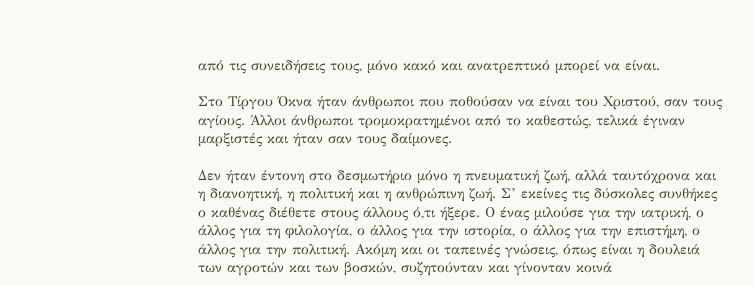από τις συνειδήσεις τους, μόνο κακό και ανατρεπτικό μπορεί να είναι.

Στο Τίργου Όκνα ήταν άνθρωποι που ποθούσαν να είναι του Χριστού, σαν τους αγίους. Άλλοι άνθρωποι τρομοκρατημένοι από το καθεστώς, τελικά έγιναν μαρξιστές και ήταν σαν τους δαίμονες.

Δεν ήταν έντονη στο δεσμωτήριο μόνο η πνευματική ζωή, αλλά ταυτόχρονα και η διανοητική, η πολιτική και η ανθρώπινη ζωή. Σ’ εκείνες τις δύσκολες συνθήκες ο καθένας διέθετε στους άλλους ό,τι ήξερε. Ο ένας μιλούσε για την ιατρική, ο άλλος για τη φιλολογία, ο άλλος για την ιστορία, ο άλλος για την επιστήμη, ο άλλος για την πολιτική. Ακόμη και οι ταπεινές γνώσεις, όπως είναι η δουλειά των αγροτών και των βοσκών, συζητούνταν και γίνονταν κοινά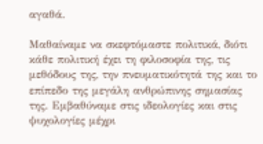αγαθά.

Μαθαίναμε να σκεφτόμαστε πολιτικά, διότι κάθε πολιτική έχει τη φιλοσοφία της, τις μεθόδους της, την πνευματικότητά της και το επίπεδο της μεγάλη ανθρώπινης σημασίας της. Εμβαθύναμε στις ιδεολογίες και στις ψυχολογίες μέχρι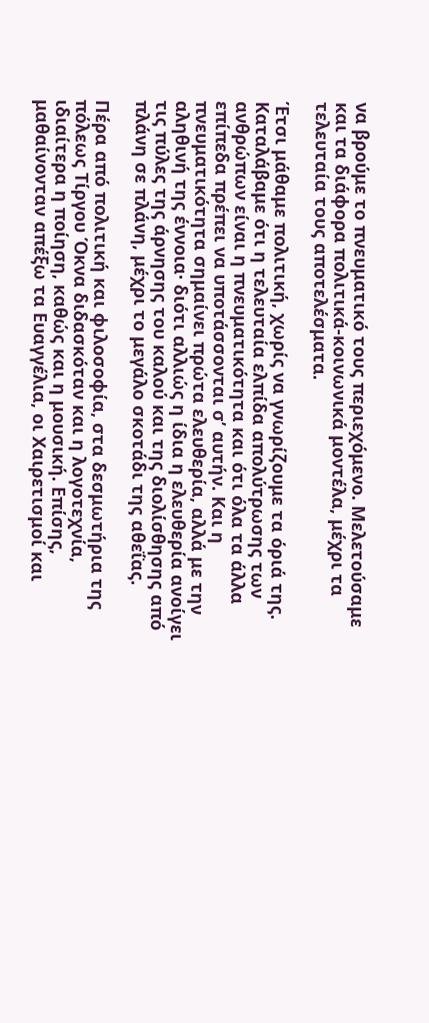να βρούμε το πνευματικό τους περιεχόμενο. Μελετούσαμε και τα διάφορα πολιτικά-κοινωνικά μοντέλα, μέχρι τα τελευταία τους αποτελέσματα.

Έτσι μάθαμε πολιτική, χωρίς να γνωρίζουμε τα όριά της. Καταλάβαμε ότι η τελευταία ελπίδα απολύτρωσης των ανθρώπων είναι η πνευματικότητα και ότι όλα τα άλλα επίπεδα πρέπει να υποτάσσονται σ’ αυτήν. Και η πνευματικότητα σημαίνει πρώτα ελευθερία, αλλά με την αληθινή της έννοια· διότι αλλιώς η ίδια η ελευθερία ανοίγει τις πύλες της άρνησης του καλού και της διολίσθησης από πλάνη σε πλάνη, μέχρι το μεγάλο σκοτάδι της αθεΐας.

Πέρα από πολιτική και φιλοσοφία, στα δεσμωτήρια της πόλεως Τίργου Όκνα διδασκόταν και η λογοτεχνία, ιδιαίτερα η ποίηση, καθώς και η μουσική. Επίσης, μαθαίνονταν απέξω τα Ευαγγέλια, οι Χαιρετισμοί και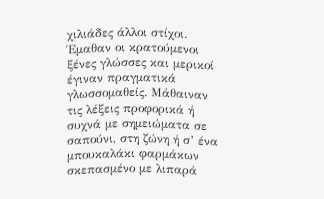χιλιάδες άλλοι στίχοι. Έμαθαν οι κρατούμενοι ξένες γλώσσες και μερικοί έγιναν πραγματικά γλωσσομαθείς. Μάθαιναν τις λέξεις προφορικά ή συχνά με σημειώματα σε σαπούνι, στη ζώνη ή σ’ ένα μπουκαλάκι φαρμάκων σκεπασμένο με λιπαρά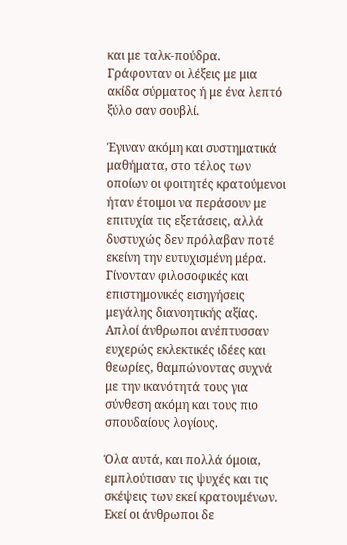και με ταλκ-πούδρα. Γράφονταν οι λέξεις με μια ακίδα σύρματος ή με ένα λεπτό ξύλο σαν σουβλί.

Έγιναν ακόμη και συστηματικά μαθήματα, στο τέλος των οποίων οι φοιτητές κρατούμενοι ήταν έτοιμοι να περάσουν με επιτυχία τις εξετάσεις, αλλά δυστυχώς δεν πρόλαβαν ποτέ εκείνη την ευτυχισμένη μέρα. Γίνονταν φιλοσοφικές και επιστημονικές εισηγήσεις μεγάλης διανοητικής αξίας. Απλοί άνθρωποι ανέπτυσσαν ευχερώς εκλεκτικές ιδέες και θεωρίες, θαμπώνοντας συχνά με την ικανότητά τους για σύνθεση ακόμη και τους πιο σπουδαίους λογίους.

Όλα αυτά, και πολλά όμοια, εμπλούτισαν τις ψυχές και τις σκέψεις των εκεί κρατουμένων. Εκεί οι άνθρωποι δε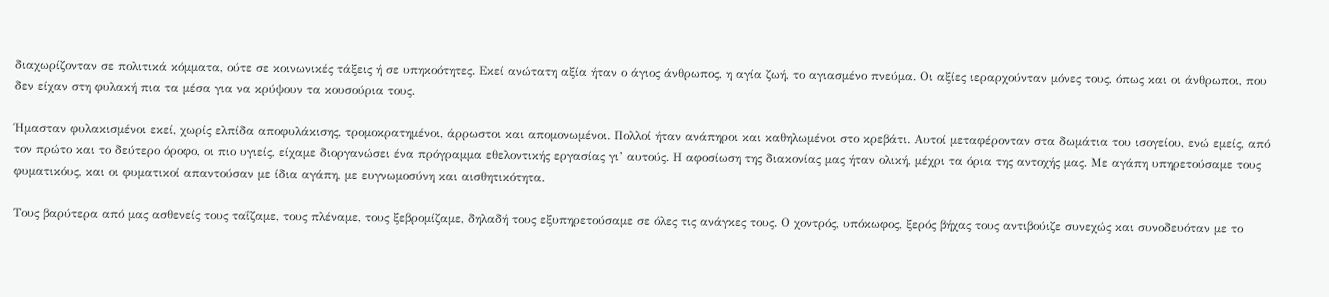διαχωρίζονταν σε πολιτικά κόμματα, ούτε σε κοινωνικές τάξεις ή σε υπηκοότητες. Εκεί ανώτατη αξία ήταν ο άγιος άνθρωπος, η αγία ζωή, το αγιασμένο πνεύμα. Οι αξίες ιεραρχούνταν μόνες τους, όπως και οι άνθρωποι, που δεν είχαν στη φυλακή πια τα μέσα για να κρύψουν τα κουσούρια τους.

Ήμασταν φυλακισμένοι εκεί, χωρίς ελπίδα αποφυλάκισης, τρομοκρατημένοι, άρρωστοι και απομονωμένοι. Πολλοί ήταν ανάπηροι και καθηλωμένοι στο κρεβάτι. Αυτοί μεταφέρονταν στα δωμάτια του ισογείου, ενώ εμείς, από τον πρώτο και το δεύτερο όροφο, οι πιο υγιείς, είχαμε διοργανώσει ένα πρόγραμμα εθελοντικής εργασίας γι’ αυτούς. Η αφοσίωση της διακονίας μας ήταν ολική, μέχρι τα όρια της αντοχής μας. Με αγάπη υπηρετούσαμε τους φυματικόυς, και οι φυματικοί απαντούσαν με ίδια αγάπη, με ευγνωμοσύνη και αισθητικότητα.

Τους βαρύτερα από μας ασθενείς τους ταΐζαμε, τους πλέναμε, τους ξεβρομίζαμε, δηλαδή τους εξυπηρετούσαμε σε όλες τις ανάγκες τους. Ο χοντρός, υπόκωφος, ξερός βήχας τους αντιβούιζε συνεχώς και συνοδευόταν με το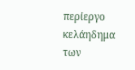περίεργο κελάηδημα των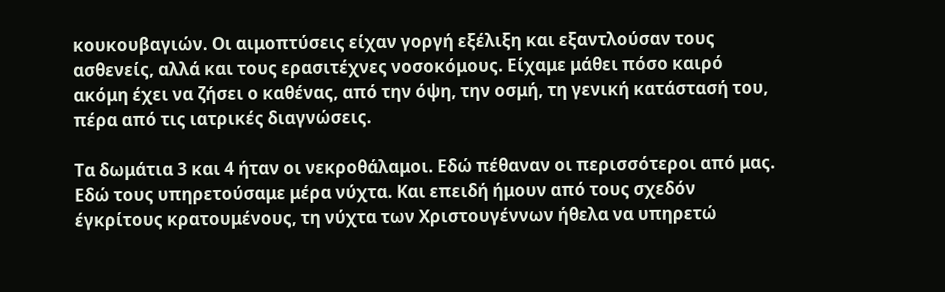κουκουβαγιών. Οι αιμοπτύσεις είχαν γοργή εξέλιξη και εξαντλούσαν τους ασθενείς, αλλά και τους ερασιτέχνες νοσοκόμους. Είχαμε μάθει πόσο καιρό ακόμη έχει να ζήσει ο καθένας, από την όψη, την οσμή, τη γενική κατάστασή του, πέρα από τις ιατρικές διαγνώσεις.

Τα δωμάτια 3 και 4 ήταν οι νεκροθάλαμοι. Εδώ πέθαναν οι περισσότεροι από μας. Εδώ τους υπηρετούσαμε μέρα νύχτα. Και επειδή ήμουν από τους σχεδόν έγκρίτους κρατουμένους, τη νύχτα των Χριστουγέννων ήθελα να υπηρετώ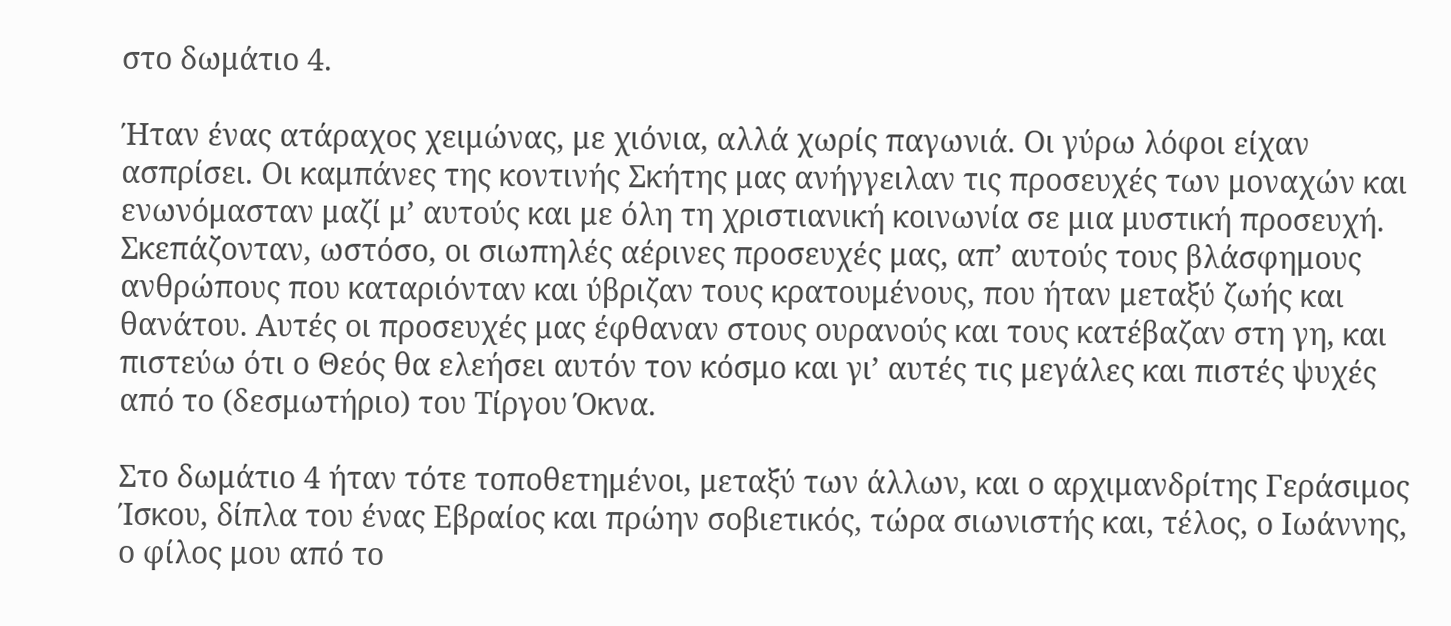στο δωμάτιο 4.

Ήταν ένας ατάραχος χειμώνας, με χιόνια, αλλά χωρίς παγωνιά. Οι γύρω λόφοι είχαν ασπρίσει. Οι καμπάνες της κοντινής Σκήτης μας ανήγγειλαν τις προσευχές των μοναχών και ενωνόμασταν μαζί μ’ αυτούς και με όλη τη χριστιανική κοινωνία σε μια μυστική προσευχή. Σκεπάζονταν, ωστόσο, οι σιωπηλές αέρινες προσευχές μας, απ’ αυτούς τους βλάσφημους ανθρώπους που καταριόνταν και ύβριζαν τους κρατουμένους, που ήταν μεταξύ ζωής και θανάτου. Αυτές οι προσευχές μας έφθαναν στους ουρανούς και τους κατέβαζαν στη γη, και πιστεύω ότι ο Θεός θα ελεήσει αυτόν τον κόσμο και γι’ αυτές τις μεγάλες και πιστές ψυχές από το (δεσμωτήριο) του Τίργου Όκνα.

Στο δωμάτιο 4 ήταν τότε τοποθετημένοι, μεταξύ των άλλων, και ο αρχιμανδρίτης Γεράσιμος Ίσκου, δίπλα του ένας Εβραίος και πρώην σοβιετικός, τώρα σιωνιστής και, τέλος, ο Ιωάννης, ο φίλος μου από το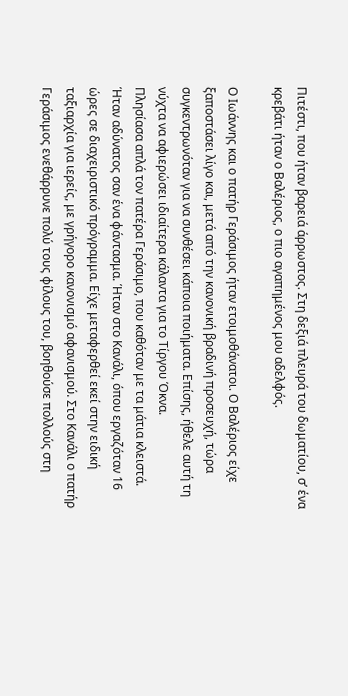Πιτέστι, που ήταν βαρειά άρρωστος. Στη δεξιά πλευρά του δωματίου, σ’ ένα κρεβάτι ήταν ο Βαλέριος, ο πιο αγαπημένος μου αδελφός.

Ο Ιωάννης και ο πατήρ Γεράσιμος ήταν ετοιμοθάνατοι. Ο Βαλέριος είχε ξαποστάσει λίγο και, μετά από την κανονική βραδινή προσευχή, τώρα συγκεντρωνόταν για να συνθέσει κάποια ποιήματα. Επίσης, ήθελε αυτή τη νύχτα να αφιερώσει ιδιαίτερα κάλαντα για το Τίργου Όκνα.
Πλησίασα απλά τον πατέρα Γεράσιμο, που καθόταν με τα μάτια κλειστά. Ήταν αδύνατος σαν ένα φάντασμα. Ήταν στο Κανάλι, όπου εργαζόταν 16 ώρες σε διαχειριστικό πρόγραμμα. Είχε μεταφερθεί εκεί στην ειδική ταξιαρχία για ιερείς, με γρήγορο κανονισμό αφανισμού. Στο Κανάλι ο πατήρ Γεράσιμος ενεθάρρυνε πολύ τους φίλους του, βοηθούσε πολλούς στη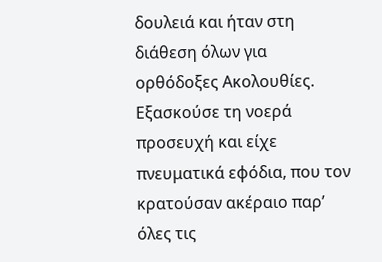δουλειά και ήταν στη διάθεση όλων για ορθόδοξες Ακολουθίες. Εξασκούσε τη νοερά προσευχή και είχε πνευματικά εφόδια, που τον κρατούσαν ακέραιο παρ’ όλες τις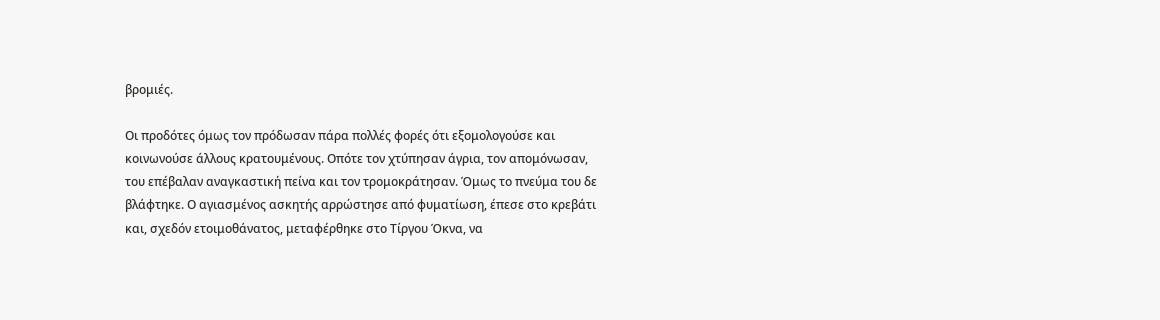βρομιές.

Οι προδότες όμως τον πρόδωσαν πάρα πολλές φορές ότι εξομολογούσε και κοινωνούσε άλλους κρατουμένους. Οπότε τον χτύπησαν άγρια, τον απομόνωσαν, του επέβαλαν αναγκαστική πείνα και τον τρομοκράτησαν. Όμως το πνεύμα του δε βλάφτηκε. Ο αγιασμένος ασκητής αρρώστησε από φυματίωση, έπεσε στο κρεβάτι και, σχεδόν ετοιμοθάνατος, μεταφέρθηκε στο Τίργου Όκνα, να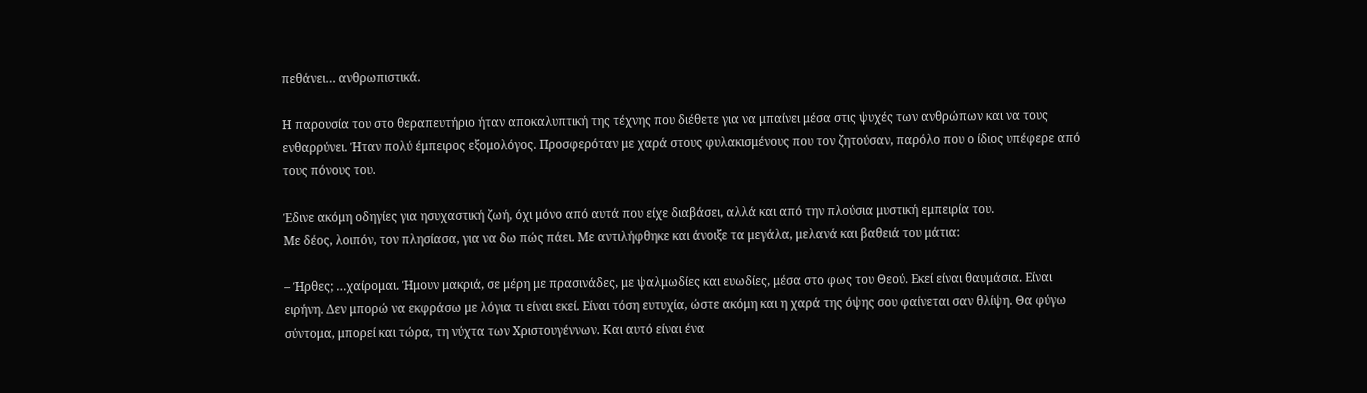πεθάνει… ανθρωπιστικά.

Η παρουσία του στο θεραπευτήριο ήταν αποκαλυπτική της τέχνης που διέθετε για να μπαίνει μέσα στις ψυχές των ανθρώπων και να τους ενθαρρύνει. Ήταν πολύ έμπειρος εξομολόγος. Προσφερόταν με χαρά στους φυλακισμένους που τον ζητούσαν, παρόλο που ο ίδιος υπέφερε από τους πόνους του.

Έδινε ακόμη οδηγίες για ησυχαστική ζωή, όχι μόνο από αυτά που είχε διαβάσει, αλλά και από την πλούσια μυστική εμπειρία του.
Με δέος, λοιπόν, τον πλησίασα, για να δω πώς πάει. Με αντιλήφθηκε και άνοιξε τα μεγάλα, μελανά και βαθειά του μάτια:

– Ήρθες; …χαίρομαι. Ήμουν μακριά, σε μέρη με πρασινάδες, με ψαλμωδίες και ευωδίες, μέσα στο φως του Θεού. Εκεί είναι θαυμάσια. Είναι ειρήνη. Δεν μπορώ να εκφράσω με λόγια τι είναι εκεί. Είναι τόση ευτυχία, ώστε ακόμη και η χαρά της όψης σου φαίνεται σαν θλίψη. Θα φύγω σύντομα, μπορεί και τώρα, τη νύχτα των Χριστουγέννων. Και αυτό είναι ένα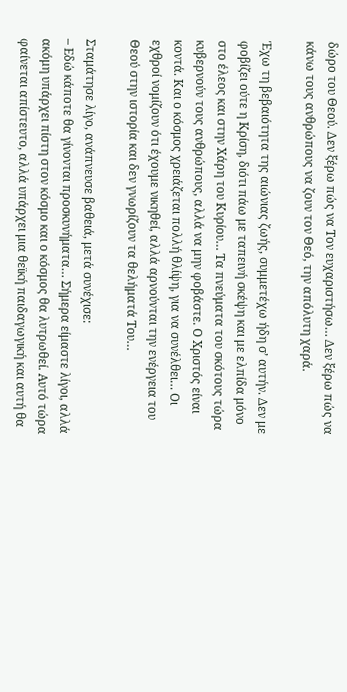δώρο του Θεού. Δεν ξέρω πώς να Τον ευχαριστήσω… Δεν ξέρω πώς να κάνω τους ανθρώπους να ζουν τον Θεό, την απόλυτη χαρά.

Έχω τη βεβαιότητα της αιώνιας ζωής, συμμετέχω ήδη σ’ αυτήν. Δεν με φοβίζει ούτε η Κρίση, διότι πάω με ταπεινή σκέψη και με ελπίδα μόνο στο έλεος και στην Χάρη του Κυρίου… Τα πνεύματα του σκότους τώρα κυβερνούν τους ανθρώπους, αλλά να μην φοβάστε. Ο Χριστός είναι κοντά. Και ο κόσμος χρειάζεται πολλή θλίψη, για να συνέλθει… Οι εχθροί νομίζουν ότι έχουμε νικηθεί, αλλά αρνούνται την ενέργεια του Θεού στην ιστορία και δεν γνωρίζουν τα θελήματά Του…

Σταμάτησε λίγο, ανάπνευσε βαθειά, μετά συνέχισε:
– Εδώ κάποτε θα γίνονται προσκυνήματα… Σήμερα είμαστε λίγοι, αλλά ακόμη υπάρχει πίστη στον κόσμο και ο κόσμος θα λυτρωθεί. Αυτό τώρα φαίνεται απίστευτο, αλλά υπάρχει μια θεϊκή παιδαγωγική και αυτή θα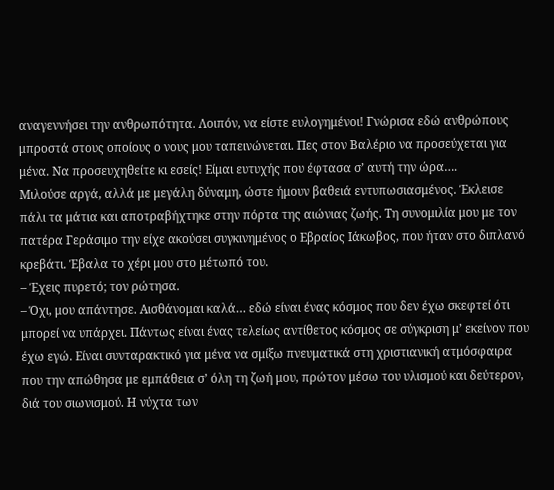αναγεννήσει την ανθρωπότητα. Λοιπόν, να είστε ευλογημένοι! Γνώρισα εδώ ανθρώπους μπροστά στους οποίους ο νους μου ταπεινώνεται. Πες στον Βαλέριο να προσεύχεται για μένα. Να προσευχηθείτε κι εσείς! Είμαι ευτυχής που έφτασα σ’ αυτή την ώρα….
Μιλούσε αργά, αλλά με μεγάλη δύναμη, ώστε ήμουν βαθειά εντυπωσιασμένος. Έκλεισε πάλι τα μάτια και αποτραβήχτηκε στην πόρτα της αιώνιας ζωής. Τη συνομιλία μου με τον πατέρα Γεράσιμο την είχε ακούσει συγκινημένος ο Εβραίος Ιάκωβος, που ήταν στο διπλανό κρεβάτι. Έβαλα το χέρι μου στο μέτωπό του.
– Έχεις πυρετό; τον ρώτησα.
– Όχι, μου απάντησε. Αισθάνομαι καλά… εδώ είναι ένας κόσμος που δεν έχω σκεφτεί ότι μπορεί να υπάρχει. Πάντως είναι ένας τελείως αντίθετος κόσμος σε σύγκριση μ’ εκείνον που έχω εγώ. Είναι συνταρακτικό για μένα να σμίξω πνευματικά στη χριστιανική ατμόσφαιρα που την απώθησα με εμπάθεια σ’ όλη τη ζωή μου, πρώτον μέσω του υλισμού και δεύτερον, διά του σιωνισμού. Η νύχτα των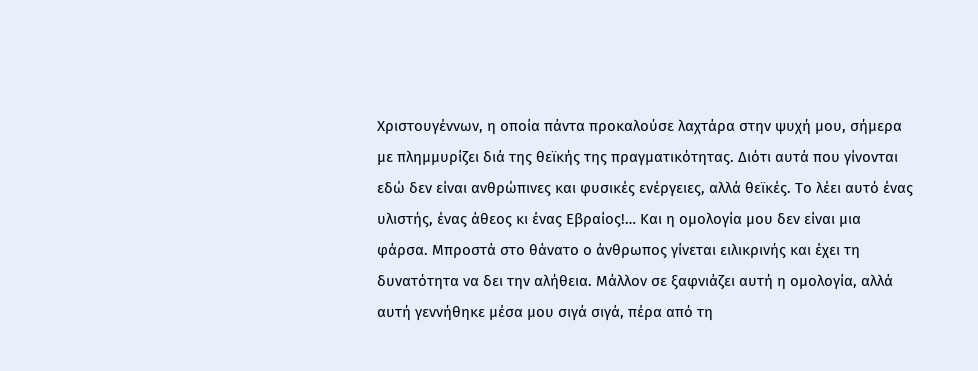Χριστουγέννων, η οποία πάντα προκαλούσε λαχτάρα στην ψυχή μου, σήμερα με πλημμυρίζει διά της θεϊκής της πραγματικότητας. Διότι αυτά που γίνονται εδώ δεν είναι ανθρώπινες και φυσικές ενέργειες, αλλά θεϊκές. Το λέει αυτό ένας υλιστής, ένας άθεος κι ένας Εβραίος!… Και η ομολογία μου δεν είναι μια φάρσα. Μπροστά στο θάνατο ο άνθρωπος γίνεται ειλικρινής και έχει τη δυνατότητα να δει την αλήθεια. Μάλλον σε ξαφνιάζει αυτή η ομολογία, αλλά αυτή γεννήθηκε μέσα μου σιγά σιγά, πέρα από τη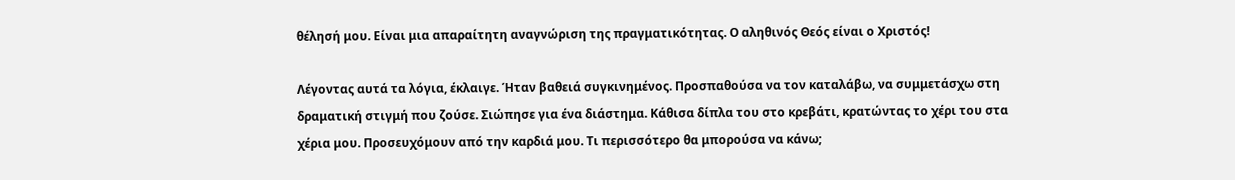θέλησή μου. Είναι μια απαραίτητη αναγνώριση της πραγματικότητας. Ο αληθινός Θεός είναι ο Χριστός!

Λέγοντας αυτά τα λόγια, έκλαιγε. Ήταν βαθειά συγκινημένος. Προσπαθούσα να τον καταλάβω, να συμμετάσχω στη δραματική στιγμή που ζούσε. Σιώπησε για ένα διάστημα. Κάθισα δίπλα του στο κρεβάτι, κρατώντας το χέρι του στα χέρια μου. Προσευχόμουν από την καρδιά μου. Τι περισσότερο θα μπορούσα να κάνω;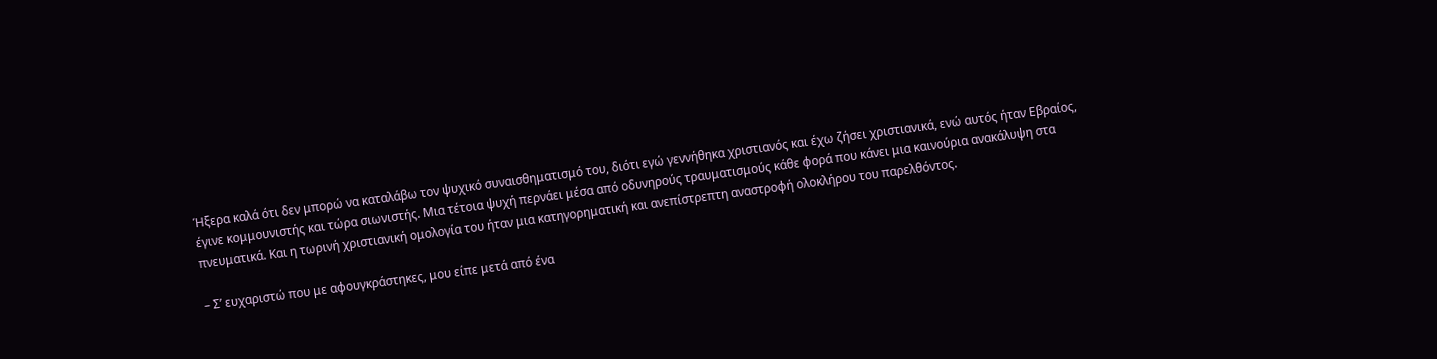Ήξερα καλά ότι δεν μπορώ να καταλάβω τον ψυχικό συναισθηματισμό του, διότι εγώ γεννήθηκα χριστιανός και έχω ζήσει χριστιανικά, ενώ αυτός ήταν Εβραίος, έγινε κομμουνιστής και τώρα σιωνιστής. Μια τέτοια ψυχή περνάει μέσα από οδυνηρούς τραυματισμούς κάθε φορά που κάνει μια καινούρια ανακάλυψη στα πνευματικά. Και η τωρινή χριστιανική ομολογία του ήταν μια κατηγορηματική και ανεπίστρεπτη αναστροφή ολοκλήρου του παρελθόντος.

– Σ’ ευχαριστώ που με αφουγκράστηκες, μου είπε μετά από ένα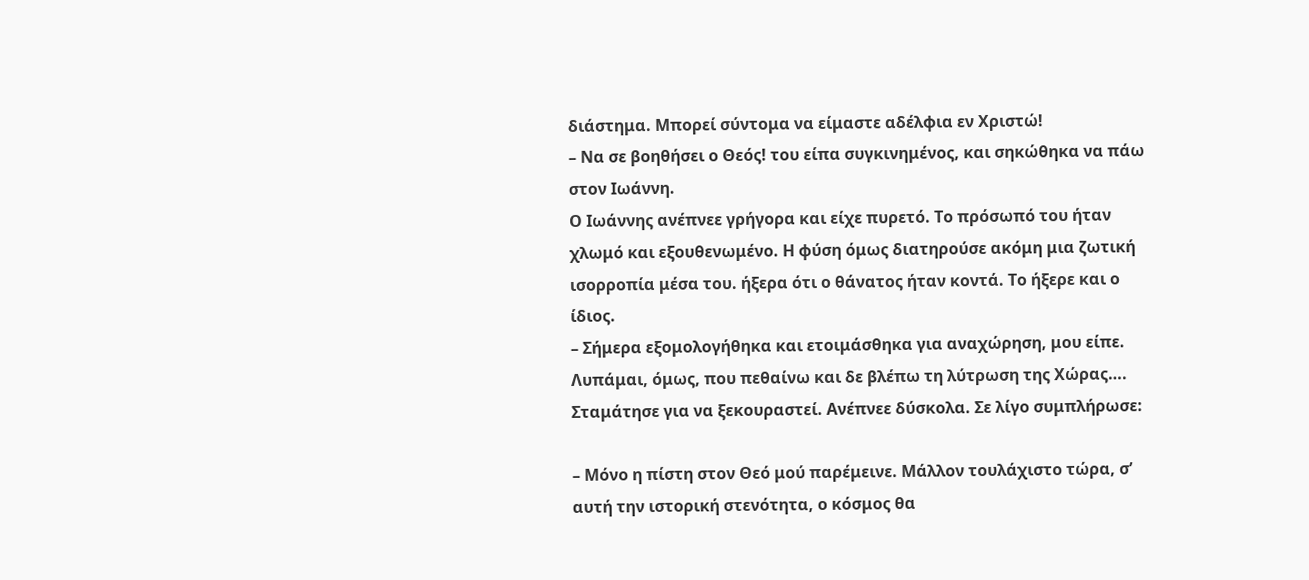διάστημα. Μπορεί σύντομα να είμαστε αδέλφια εν Χριστώ!
– Να σε βοηθήσει ο Θεός! του είπα συγκινημένος, και σηκώθηκα να πάω στον Ιωάννη.
Ο Ιωάννης ανέπνεε γρήγορα και είχε πυρετό. Το πρόσωπό του ήταν χλωμό και εξουθενωμένο. Η φύση όμως διατηρούσε ακόμη μια ζωτική ισορροπία μέσα του. ήξερα ότι ο θάνατος ήταν κοντά. Το ήξερε και ο ίδιος.
– Σήμερα εξομολογήθηκα και ετοιμάσθηκα για αναχώρηση, μου είπε. Λυπάμαι, όμως, που πεθαίνω και δε βλέπω τη λύτρωση της Χώρας….
Σταμάτησε για να ξεκουραστεί. Ανέπνεε δύσκολα. Σε λίγο συμπλήρωσε:

– Μόνο η πίστη στον Θεό μού παρέμεινε. Μάλλον τουλάχιστο τώρα, σ’ αυτή την ιστορική στενότητα, ο κόσμος θα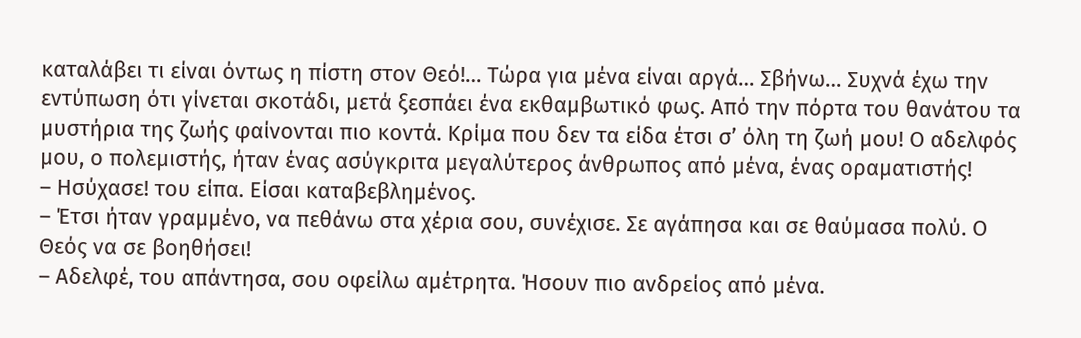καταλάβει τι είναι όντως η πίστη στον Θεό!… Τώρα για μένα είναι αργά… Σβήνω… Συχνά έχω την εντύπωση ότι γίνεται σκοτάδι, μετά ξεσπάει ένα εκθαμβωτικό φως. Από την πόρτα του θανάτου τα μυστήρια της ζωής φαίνονται πιο κοντά. Κρίμα που δεν τα είδα έτσι σ’ όλη τη ζωή μου! Ο αδελφός μου, ο πολεμιστής, ήταν ένας ασύγκριτα μεγαλύτερος άνθρωπος από μένα, ένας οραματιστής!
– Ησύχασε! του είπα. Είσαι καταβεβλημένος.
– Έτσι ήταν γραμμένο, να πεθάνω στα χέρια σου, συνέχισε. Σε αγάπησα και σε θαύμασα πολύ. Ο Θεός να σε βοηθήσει!
– Αδελφέ, του απάντησα, σου οφείλω αμέτρητα. Ήσουν πιο ανδρείος από μένα.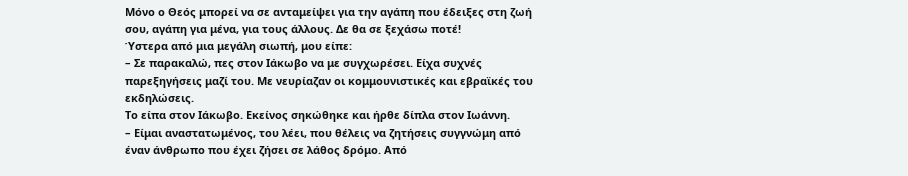Μόνο ο Θεός μπορεί να σε ανταμείψει για την αγάπη που έδειξες στη ζωή σου, αγάπη για μένα, για τους άλλους. Δε θα σε ξεχάσω ποτέ!
Ύστερα από μια μεγάλη σιωπή, μου είπε:
– Σε παρακαλώ, πες στον Ιάκωβο να με συγχωρέσει. Είχα συχνές παρεξηγήσεις μαζί του. Με νευρίαζαν οι κομμουνιστικές και εβραϊκές του εκδηλώσεις.
Το είπα στον Ιάκωβο. Εκείνος σηκώθηκε και ήρθε δίπλα στον Ιωάννη.
– Είμαι αναστατωμένος, του λέει, που θέλεις να ζητήσεις συγγνώμη από έναν άνθρωπο που έχει ζήσει σε λάθος δρόμο. Από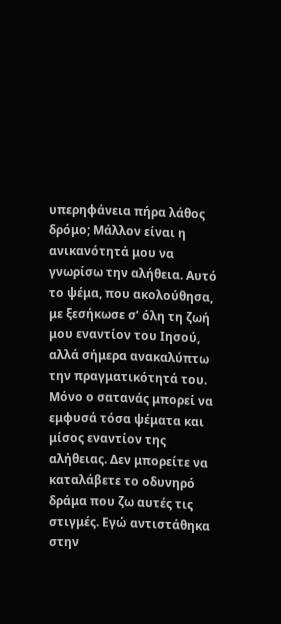υπερηφάνεια πήρα λάθος δρόμο; Μάλλον είναι η ανικανότητά μου να γνωρίσω την αλήθεια. Αυτό το ψέμα, που ακολούθησα, με ξεσήκωσε σ’ όλη τη ζωή μου εναντίον του Ιησού, αλλά σήμερα ανακαλύπτω την πραγματικότητά του. Μόνο ο σατανάς μπορεί να εμφυσά τόσα ψέματα και μίσος εναντίον της αλήθειας. Δεν μπορείτε να καταλάβετε το οδυνηρό δράμα που ζω αυτές τις στιγμές. Εγώ αντιστάθηκα στην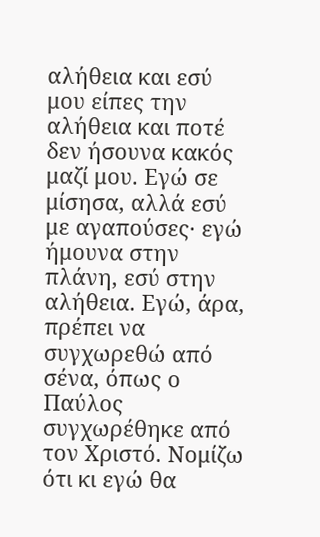αλήθεια και εσύ μου είπες την αλήθεια και ποτέ δεν ήσουνα κακός μαζί μου. Εγώ σε μίσησα, αλλά εσύ με αγαπούσες· εγώ ήμουνα στην πλάνη, εσύ στην αλήθεια. Εγώ, άρα, πρέπει να συγχωρεθώ από σένα, όπως ο Παύλος συγχωρέθηκε από τον Χριστό. Νομίζω ότι κι εγώ θα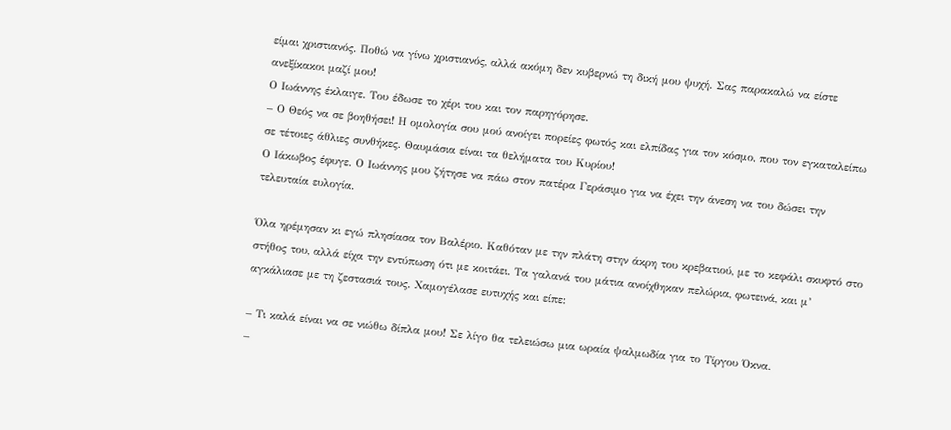είμαι χριστιανός. Ποθώ να γίνω χριστιανός, αλλά ακόμη δεν κυβερνώ τη δική μου ψυχή. Σας παρακαλώ να είστε ανεξίκακοι μαζί μου!
Ο Ιωάννης έκλαιγε. Του έδωσε το χέρι του και τον παρηγόρησε.
– Ο Θεός να σε βοηθήσει! Η ομολογία σου μού ανοίγει πορείες φωτός και ελπίδας για τον κόσμο, που τον εγκαταλείπω σε τέτοιες άθλιες συνθήκες. Θαυμάσια είναι τα θελήματα του Κυρίου!
Ο Ιάκωβος έφυγε. Ο Ιωάννης μου ζήτησε να πάω στον πατέρα Γεράσιμο για να έχει την άνεση να του δώσει την τελευταία ευλογία.

Όλα ηρέμησαν κι εγώ πλησίασα τον Βαλέριο. Καθόταν με την πλάτη στην άκρη του κρεβατιού, με το κεφάλι σκυφτό στο στήθος του, αλλά είχα την εντύπωση ότι με κοιτάει. Τα γαλανά του μάτια ανοίχθηκαν πελώρια, φωτεινά, και μ’ αγκάλιασε με τη ζεστασιά τους. Χαμογέλασε ευτυχής και είπε:

– Τι καλά είναι να σε νιώθω δίπλα μου! Σε λίγο θα τελειώσω μια ωραία ψαλμωδία για το Τίργου Όκνα.
–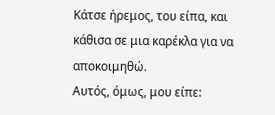Κάτσε ήρεμος, του είπα, και κάθισα σε μια καρέκλα για να αποκοιμηθώ.
Αυτός, όμως, μου είπε: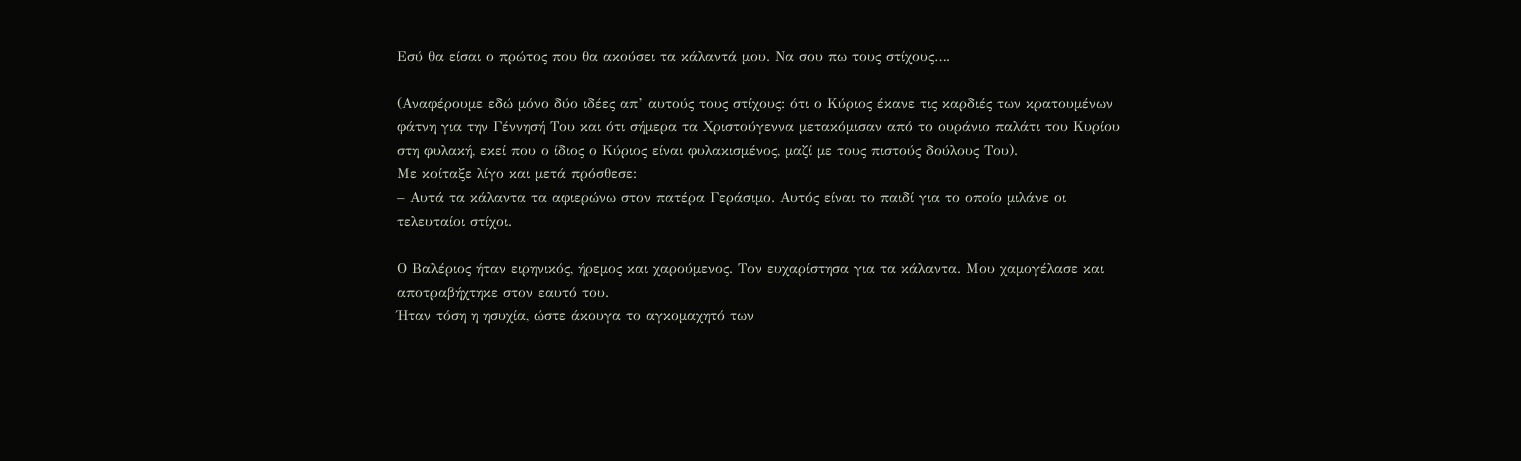Εσύ θα είσαι ο πρώτος που θα ακούσει τα κάλαντά μου. Να σου πω τους στίχους….

(Αναφέρουμε εδώ μόνο δύο ιδέες απ’ αυτούς τους στίχους: ότι ο Κύριος έκανε τις καρδιές των κρατουμένων φάτνη για την Γέννησή Του και ότι σήμερα τα Χριστούγεννα μετακόμισαν από το ουράνιο παλάτι του Κυρίου στη φυλακή, εκεί που ο ίδιος ο Κύριος είναι φυλακισμένος, μαζί με τους πιστούς δούλους Του).
Με κοίταξε λίγο και μετά πρόσθεσε:
– Αυτά τα κάλαντα τα αφιερώνω στον πατέρα Γεράσιμο. Αυτός είναι το παιδί για το οποίο μιλάνε οι τελευταίοι στίχοι.

Ο Βαλέριος ήταν ειρηνικός, ήρεμος και χαρούμενος. Τον ευχαρίστησα για τα κάλαντα. Μου χαμογέλασε και αποτραβήχτηκε στον εαυτό του.
Ήταν τόση η ησυχία, ώστε άκουγα το αγκομαχητό των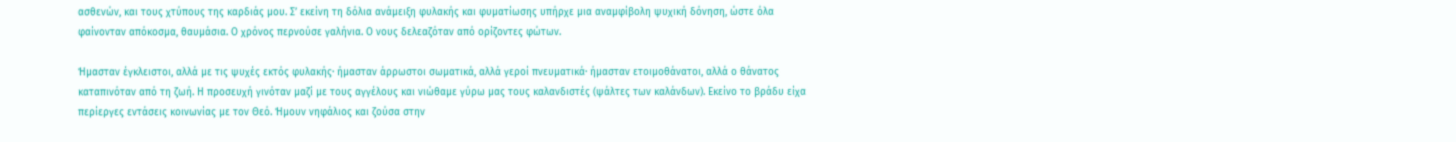ασθενών, και τους χτύπους της καρδιάς μου. Σ’ εκείνη τη δόλια ανάμειξη φυλακής και φυματίωσης υπήρχε μια αναμφίβολη ψυχική δόνηση, ώστε όλα φαίνονταν απόκοσμα, θαυμάσια. Ο χρόνος περνούσε γαλήνια. Ο νους δελεαζόταν από ορίζοντες φώτων.

Ήμασταν έγκλειστοι, αλλά με τις ψυχές εκτός φυλακής· ήμασταν άρρωστοι σωματικά, αλλά γεροί πνευματικά· ήμασταν ετοιμοθάνατοι, αλλά ο θάνατος καταπινόταν από τη ζωή. Η προσευχή γινόταν μαζί με τους αγγέλους και νιώθαμε γύρω μας τους καλανδιστές (ψάλτες των καλάνδων). Εκείνο το βράδυ είχα περίεργες εντάσεις κοινωνίας με τον Θεό. Ήμουν νηφάλιος και ζούσα στην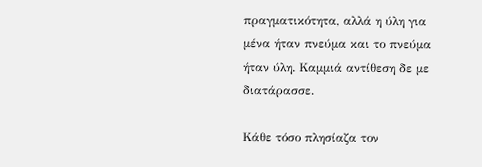πραγματικότητα, αλλά η ύλη για μένα ήταν πνεύμα και το πνεύμα ήταν ύλη. Καμμιά αντίθεση δε με διατάρασσε.

Κάθε τόσο πλησίαζα τον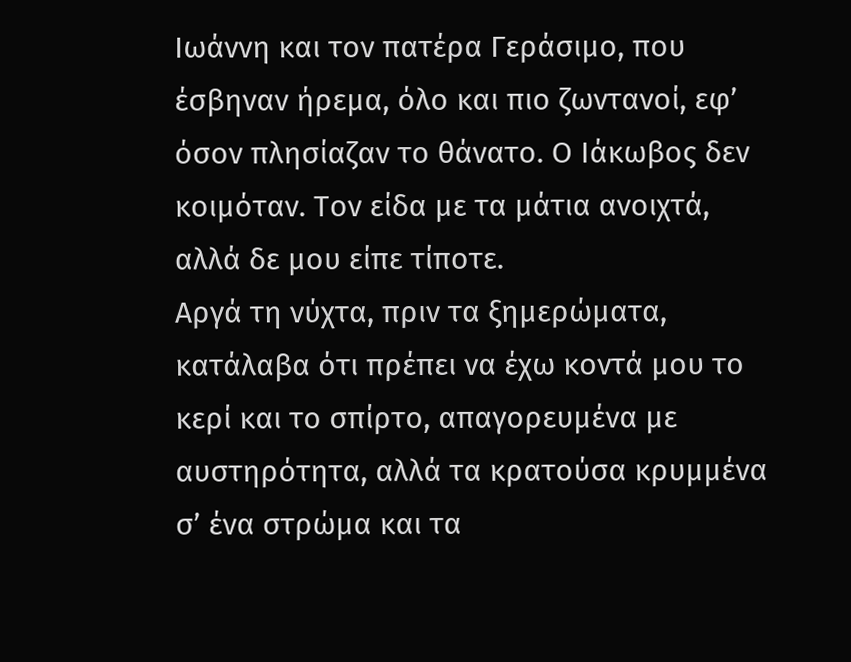Ιωάννη και τον πατέρα Γεράσιμο, που έσβηναν ήρεμα, όλο και πιο ζωντανοί, εφ’ όσον πλησίαζαν το θάνατο. Ο Ιάκωβος δεν κοιμόταν. Τον είδα με τα μάτια ανοιχτά, αλλά δε μου είπε τίποτε.
Αργά τη νύχτα, πριν τα ξημερώματα, κατάλαβα ότι πρέπει να έχω κοντά μου το κερί και το σπίρτο, απαγορευμένα με αυστηρότητα, αλλά τα κρατούσα κρυμμένα σ’ ένα στρώμα και τα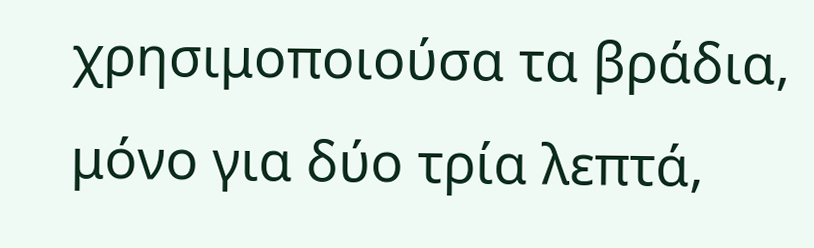χρησιμοποιούσα τα βράδια, μόνο για δύο τρία λεπτά,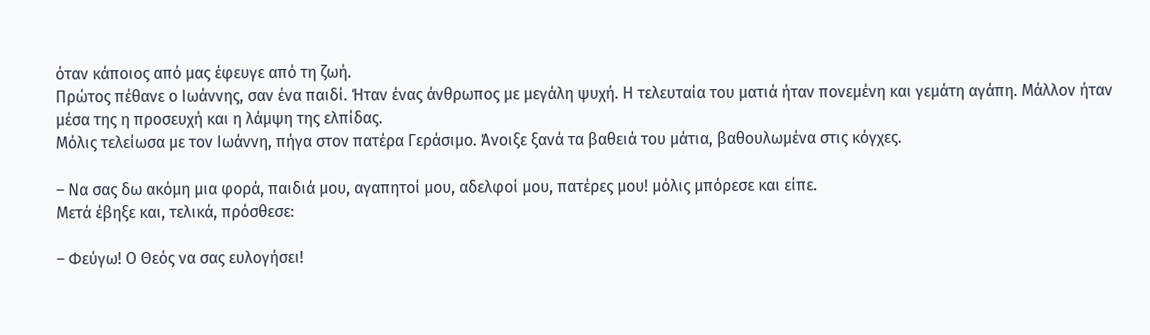όταν κάποιος από μας έφευγε από τη ζωή.
Πρώτος πέθανε ο Ιωάννης, σαν ένα παιδί. Ήταν ένας άνθρωπος με μεγάλη ψυχή. Η τελευταία του ματιά ήταν πονεμένη και γεμάτη αγάπη. Μάλλον ήταν μέσα της η προσευχή και η λάμψη της ελπίδας.
Μόλις τελείωσα με τον Ιωάννη, πήγα στον πατέρα Γεράσιμο. Άνοιξε ξανά τα βαθειά του μάτια, βαθουλωμένα στις κόγχες.

– Να σας δω ακόμη μια φορά, παιδιά μου, αγαπητοί μου, αδελφοί μου, πατέρες μου! μόλις μπόρεσε και είπε.
Μετά έβηξε και, τελικά, πρόσθεσε:

– Φεύγω! Ο Θεός να σας ευλογήσει!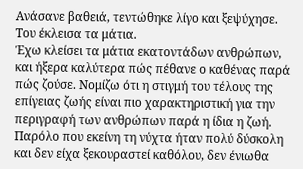Ανάσανε βαθειά, τεντώθηκε λίγο και ξεψύχησε. Του έκλεισα τα μάτια.
Έχω κλείσει τα μάτια εκατοντάδων ανθρώπων, και ήξερα καλύτερα πώς πέθανε ο καθένας παρά πώς ζούσε. Νομίζω ότι η στιγμή του τέλους της επίγειας ζωής είναι πιο χαρακτηριστική για την περιγραφή των ανθρώπων παρά η ίδια η ζωή.
Παρόλο που εκείνη τη νύχτα ήταν πολύ δύσκολη και δεν είχα ξεκουραστεί καθόλου, δεν ένιωθα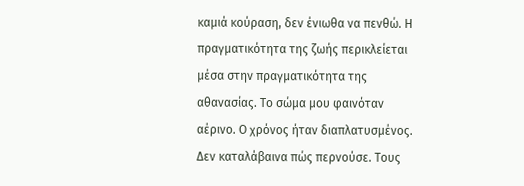καμιά κούραση, δεν ένιωθα να πενθώ. Η πραγματικότητα της ζωής περικλείεται μέσα στην πραγματικότητα της αθανασίας. Το σώμα μου φαινόταν αέρινο. Ο χρόνος ήταν διαπλατυσμένος. Δεν καταλάβαινα πώς περνούσε. Τους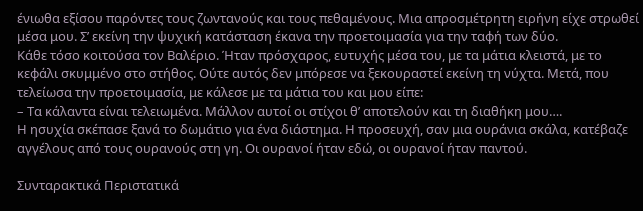ένιωθα εξίσου παρόντες τους ζωντανούς και τους πεθαμένους. Μια απροσμέτρητη ειρήνη είχε στρωθεί μέσα μου. Σ’ εκείνη την ψυχική κατάσταση έκανα την προετοιμασία για την ταφή των δύο.
Κάθε τόσο κοιτούσα τον Βαλέριο. Ήταν πρόσχαρος, ευτυχής μέσα του, με τα μάτια κλειστά, με το κεφάλι σκυμμένο στο στήθος. Ούτε αυτός δεν μπόρεσε να ξεκουραστεί εκείνη τη νύχτα. Μετά, που τελείωσα την προετοιμασία, με κάλεσε με τα μάτια του και μου είπε:
– Τα κάλαντα είναι τελειωμένα. Μάλλον αυτοί οι στίχοι θ’ αποτελούν και τη διαθήκη μου….
Η ησυχία σκέπασε ξανά το δωμάτιο για ένα διάστημα. Η προσευχή, σαν μια ουράνια σκάλα, κατέβαζε αγγέλους από τους ουρανούς στη γη. Οι ουρανοί ήταν εδώ, οι ουρανοί ήταν παντού.

Συνταρακτικά Περιστατικά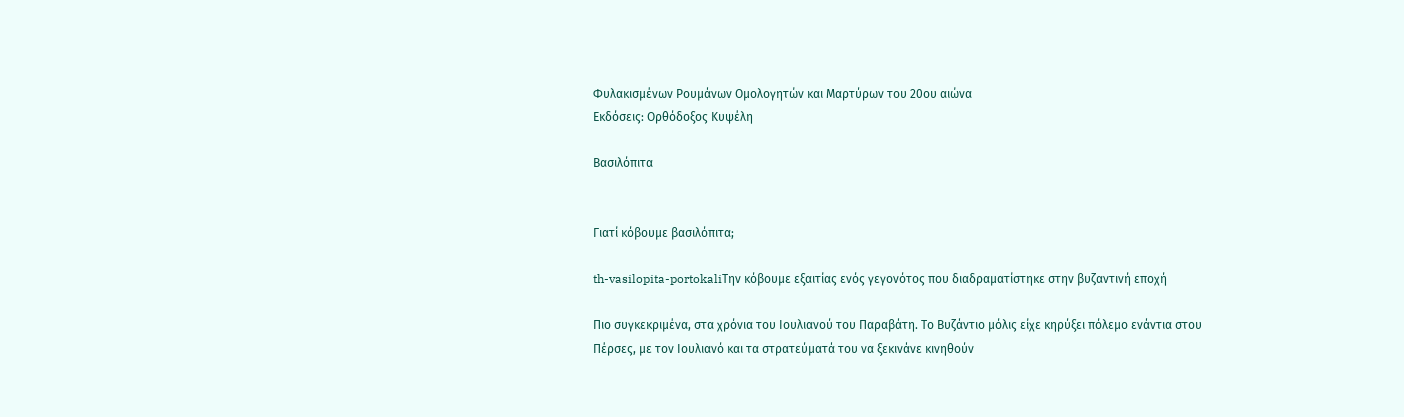Φυλακισμένων Ρουμάνων Ομολογητών και Μαρτύρων του 20ου αιώνα
Εκδόσεις: Ορθόδοξος Κυψέλη

Βασιλόπιτα


Γιατί κόβουμε βασιλόπιτα;

th-vasilopita-portokaliΤην κόβουμε εξαιτίας ενός γεγονότος που διαδραματίστηκε στην βυζαντινή εποχή

Πιο συγκεκριμένα, στα χρόνια του Ιουλιανού του Παραβάτη. Το Βυζάντιο μόλις είχε κηρύξει πόλεμο ενάντια στου Πέρσες, με τον Ιουλιανό και τα στρατεύματά του να ξεκινάνε κινηθούν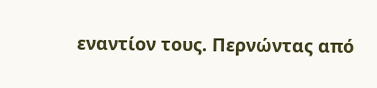εναντίον τους. Περνώντας από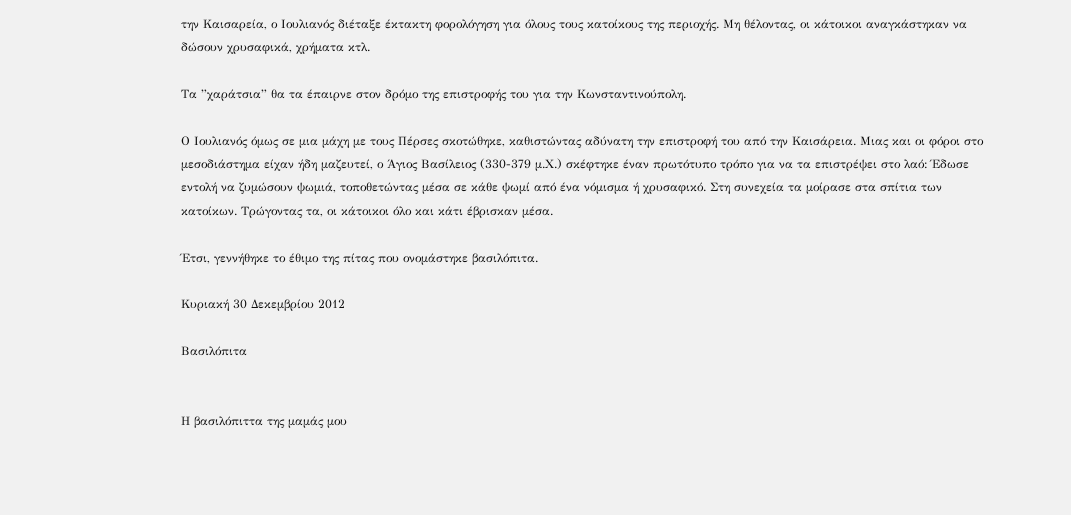την Καισαρεία, ο Ιουλιανός διέταξε έκτακτη φορολόγηση για όλους τους κατοίκους της περιοχής. Μη θέλοντας, οι κάτοικοι αναγκάστηκαν να δώσουν χρυσαφικά, χρήματα κτλ.

Τα ”χαράτσια” θα τα έπαιρνε στον δρόμο της επιστροφής του για την Κωνσταντινούπολη.

Ο Ιουλιανός όμως σε μια μάχη με τους Πέρσες σκοτώθηκε, καθιστώντας αδύνατη την επιστροφή του από την Καισάρεια. Μιας και οι φόροι στο μεσοδιάστημα είχαν ήδη μαζευτεί, ο Άγιος Βασίλειος (330-379 μ.Χ.) σκέφτηκε έναν πρωτότυπο τρόπο για να τα επιστρέψει στο λαό: Έδωσε εντολή να ζυμώσουν ψωμιά, τοποθετώντας μέσα σε κάθε ψωμί από ένα νόμισμα ή χρυσαφικό. Στη συνεχεία τα μοίρασε στα σπίτια των κατοίκων. Τρώγοντας τα, οι κάτοικοι όλο και κάτι έβρισκαν μέσα.

Έτσι, γεννήθηκε το έθιμο της πίτας που ονομάστηκε βασιλόπιτα.

Κυριακή 30 Δεκεμβρίου 2012

Βασιλόπιτα


Η βασιλόπιττα της μαμάς μου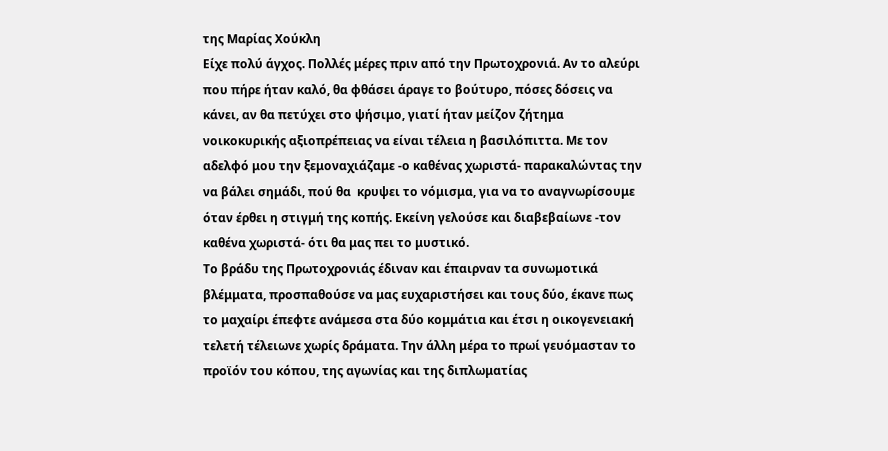της Μαρίας Χούκλη
Είχε πολύ άγχος. Πολλές μέρες πριν από την Πρωτοχρονιά. Αν το αλεύρι που πήρε ήταν καλό, θα φθάσει άραγε το βούτυρο, πόσες δόσεις να κάνει, αν θα πετύχει στο ψήσιμο, γιατί ήταν μείζον ζήτημα νοικοκυρικής αξιοπρέπειας να είναι τέλεια η βασιλόπιττα. Με τον αδελφό μου την ξεμοναχιάζαμε -ο καθένας χωριστά- παρακαλώντας την να βάλει σημάδι, πού θα  κρυψει το νόμισμα, για να το αναγνωρίσουμε όταν έρθει η στιγμή της κοπής. Εκείνη γελούσε και διαβεβαίωνε -τον καθένα χωριστά- ότι θα μας πει το μυστικό.
Το βράδυ της Πρωτοχρονιάς έδιναν και έπαιρναν τα συνωμοτικά βλέμματα, προσπαθούσε να μας ευχαριστήσει και τους δύο, έκανε πως το μαχαίρι έπεφτε ανάμεσα στα δύο κομμάτια και έτσι η οικογενειακή τελετή τέλειωνε χωρίς δράματα. Την άλλη μέρα το πρωί γευόμασταν το προϊόν του κόπου, της αγωνίας και της διπλωματίας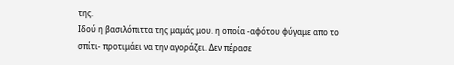της.
Ιδού η βασιλόπιττα της μαμάς μου. η οποία -αφότου φύγαμε απο το σπίτι- προτιμάει να την αγοράζει. Δεν πέρασε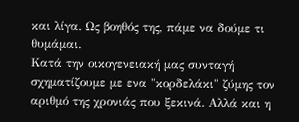και λίγα. Ως βοηθός της, πάμε να δούμε τι θυμάμαι.
Κατά την οικογενειακή μας συνταγή σχηματίζουμε με ενα "κορδελάκι" ζύμης τον αριθμό της χρονιάς που ξεκινά. Αλλά και η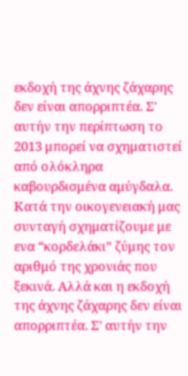εκδοχή της άχνης ζάχαρης δεν είναι απορριπτέα. Σ' αυτήν την περίπτωση το 2013 μπορεί να σχηματιστεί από ολόκληρα καβουρδισμένα αμύγδαλα.
Κατά την οικογενειακή μας συνταγή σχηματίζουμε με ενα “κορδελάκι” ζύμης τον αριθμό της χρονιάς που ξεκινά. Αλλά και η εκδοχή της άχνης ζάχαρης δεν είναι απορριπτέα. Σ’ αυτήν την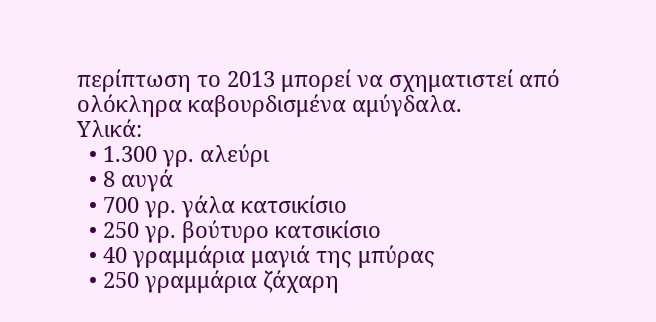περίπτωση το 2013 μπορεί να σχηματιστεί από ολόκληρα καβουρδισμένα αμύγδαλα.
Υλικά:
  • 1.300 γρ. αλεύρι
  • 8 αυγά
  • 700 γρ. γάλα κατσικίσιο
  • 250 γρ. βούτυρο κατσικίσιο
  • 40 γραμμάρια μαγιά της μπύρας
  • 250 γραμμάρια ζάχαρη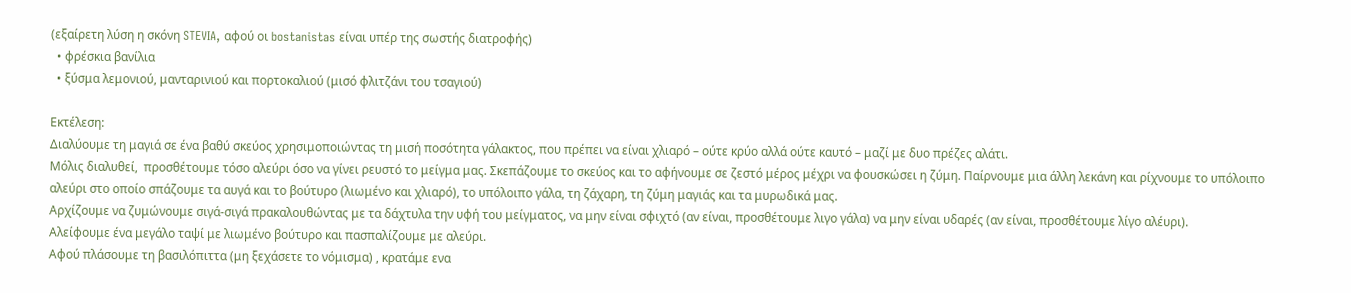(εξαίρετη λύση η σκόνη STEVIA, αφού οι bostanistas είναι υπέρ της σωστής διατροφής)
  • φρέσκια βανίλια
  • ξύσμα λεμονιού, μανταρινιού και πορτοκαλιού (μισό φλιτζάνι του τσαγιού)

Εκτέλεση:
Διαλύουμε τη μαγιά σε ένα βαθύ σκεύος χρησιμοποιώντας τη μισή ποσότητα γάλακτος, που πρέπει να είναι χλιαρό – ούτε κρύο αλλά ούτε καυτό – μαζί με δυο πρέζες αλάτι.
Μόλις διαλυθεί,  προσθέτουμε τόσο αλεύρι όσο να γίνει ρευστό το μείγμα μας. Σκεπάζουμε το σκεύος και το αφήνουμε σε ζεστό μέρος μέχρι να φουσκώσει η ζύμη. Παίρνουμε μια άλλη λεκάνη και ρίχνουμε το υπόλοιπο αλεύρι στο οποίο σπάζουμε τα αυγά και το βούτυρο (λιωμένο και χλιαρό), το υπόλοιπο γάλα, τη ζάχαρη, τη ζύμη μαγιάς και τα μυρωδικά μας.
Αρχίζουμε να ζυμώνουμε σιγά-σιγά πρακαλουθώντας με τα δάχτυλα την υφή του μείγματος, να μην είναι σφιχτό (αν είναι, προσθέτουμε λιγο γάλα) να μην είναι υδαρές (αν είναι, προσθέτουμε λίγο αλέυρι).
Αλείφουμε ένα μεγάλο ταψί με λιωμένο βούτυρο και πασπαλίζουμε με αλεύρι.
Αφού πλάσουμε τη βασιλόπιττα (μη ξεχάσετε το νόμισμα) , κρατάμε ενα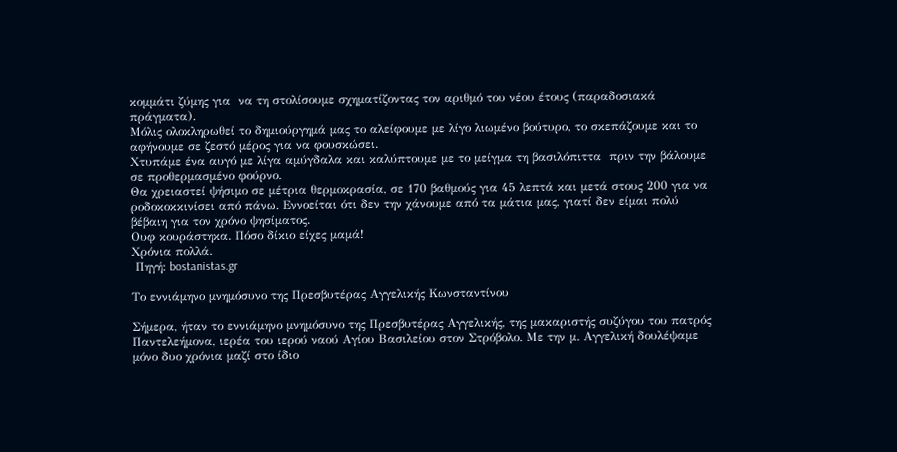κομμάτι ζύμης για  να τη στολίσουμε σχηματίζοντας τον αριθμό του νέου έτους (παραδοσιακά πράγματα).
Μόλις ολοκληρωθεί το δημιούργημά μας το αλείφουμε με λίγο λιωμένο βούτυρο, το σκεπάζουμε και το αφήνουμε σε ζεστό μέρος για να φουσκώσει.
Χτυπάμε ένα αυγό με λίγα αμύγδαλα και καλύπτουμε με το μείγμα τη βασιλόπιττα  πριν την βάλουμε σε προθερμασμένο φούρνο.
Θα χρειαστεί ψήσιμο σε μέτρια θερμοκρασία, σε 170 βαθμούς για 45 λεπτά και μετά στους 200 για να  ροδοκοκκινίσει από πάνω. Εννοείται ότι δεν την χάνουμε από τα μάτια μας, γιατί δεν είμαι πολύ βέβαιη για τον χρόνο ψησίματος.
Ουφ κουράστηκα. Πόσο δίκιο είχες μαμά!
Χρόνια πολλά.
 Πηγή: bostanistas.gr

Το εννιάμηνο μνημόσυνο της Πρεσβυτέρας Αγγελικής Κωνσταντίνου

Σήμερα, ήταν το εννιάμηνο μνημόσυνο της Πρεσβυτέρας Αγγελικής, της μακαριστής συζύγου του πατρός Παντελεήμονα, ιερέα του ιερού ναού Αγίου Βασιλείου στον Στρόβολο. Με την μ. Αγγελική δουλέψαμε μόνο δυο χρόνια μαζί στο ίδιο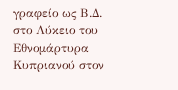γραφείο ως Β.Δ. στο Λύκειο του Εθνομάρτυρα Κυπριανού στον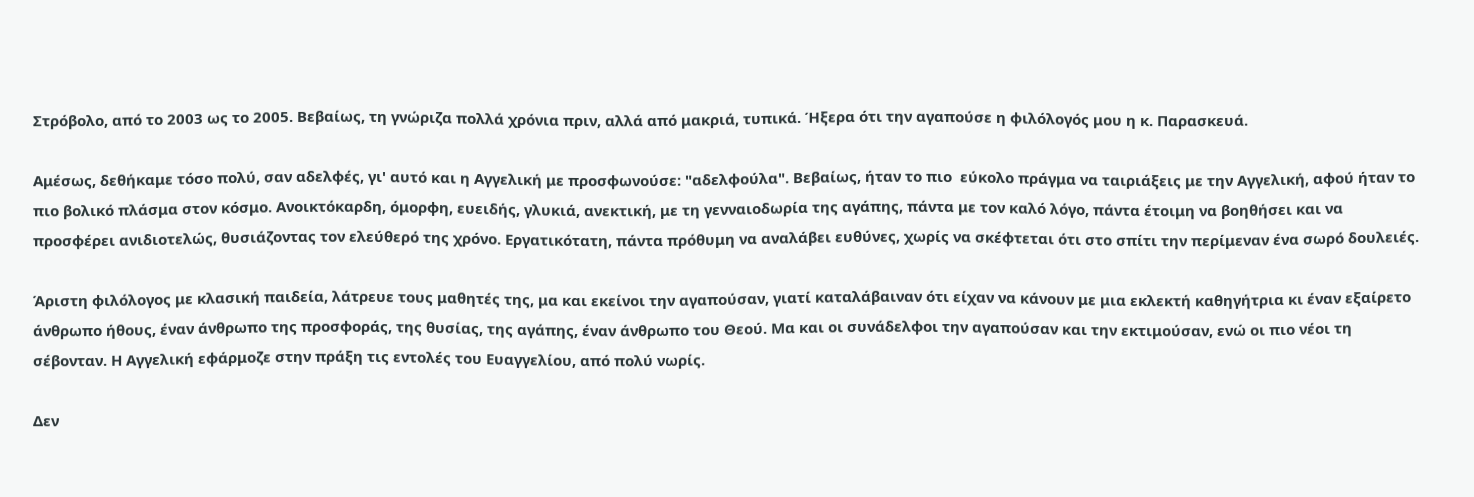Στρόβολο, από το 2003 ως το 2005. Βεβαίως, τη γνώριζα πολλά χρόνια πριν, αλλά από μακριά, τυπικά. Ήξερα ότι την αγαπούσε η φιλόλογός μου η κ. Παρασκευά.

Αμέσως, δεθήκαμε τόσο πολύ, σαν αδελφές, γι' αυτό και η Αγγελική με προσφωνούσε: "αδελφούλα". Βεβαίως, ήταν το πιο  εύκολο πράγμα να ταιριάξεις με την Αγγελική, αφού ήταν το πιο βολικό πλάσμα στον κόσμο. Ανοικτόκαρδη, όμορφη, ευειδής, γλυκιά, ανεκτική, με τη γενναιοδωρία της αγάπης, πάντα με τον καλό λόγο, πάντα έτοιμη να βοηθήσει και να προσφέρει ανιδιοτελώς, θυσιάζοντας τον ελεύθερό της χρόνο. Εργατικότατη, πάντα πρόθυμη να αναλάβει ευθύνες, χωρίς να σκέφτεται ότι στο σπίτι την περίμεναν ένα σωρό δουλειές.

Άριστη φιλόλογος με κλασική παιδεία, λάτρευε τους μαθητές της, μα και εκείνοι την αγαπούσαν, γιατί καταλάβαιναν ότι είχαν να κάνουν με μια εκλεκτή καθηγήτρια κι έναν εξαίρετο άνθρωπο ήθους, έναν άνθρωπο της προσφοράς, της θυσίας, της αγάπης, έναν άνθρωπο του Θεού. Μα και οι συνάδελφοι την αγαπούσαν και την εκτιμούσαν, ενώ οι πιο νέοι τη σέβονταν. Η Αγγελική εφάρμοζε στην πράξη τις εντολές του Ευαγγελίου, από πολύ νωρίς.

Δεν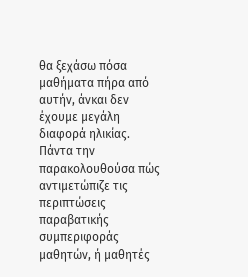θα ξεχάσω πόσα μαθήματα πήρα από αυτήν, άνκαι δεν έχουμε μεγάλη διαφορά ηλικίας. Πάντα την παρακολουθούσα πώς αντιμετώπιζε τις περιπτώσεις παραβατικής συμπεριφοράς μαθητών, ή μαθητές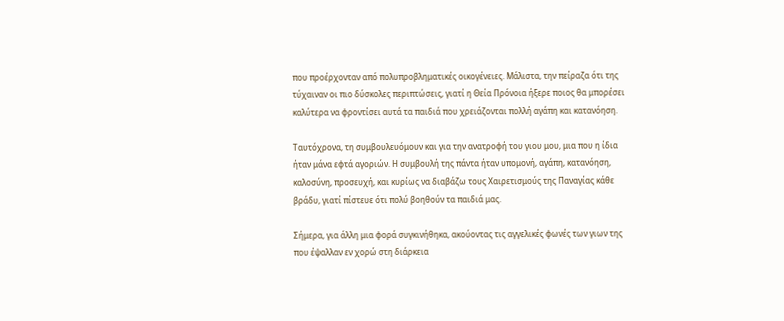που προέρχονταν από πολυπροβληματικές οικογένειες. Μάλιστα, την πείραζα ότι της τύχαιναν οι πιο δύσκολες περιπτώσεις, γιατί η Θεία Πρόνοια ήξερε ποιος θα μπορέσει καλύτερα να φροντίσει αυτά τα παιδιά που χρειάζονται πολλή αγάπη και κατανόηση.

Ταυτόχρονα, τη συμβουλευόμουν και για την ανατροφή του γιου μου, μια που η ίδια ήταν μάνα εφτά αγοριών. Η συμβουλή της πάντα ήταν υπομονή, αγάπη, κατανόηση, καλοσύνη, προσευχή, και κυρίως να διαβάζω τους Χαιρετισμούς της Παναγίας κάθε βράδυ, γιατί πίστευε ότι πολύ βοηθούν τα παιδιά μας.

Σήμερα, για άλλη μια φορά συγκινήθηκα, ακούοντας τις αγγελικές φωνές των γιων της που έψαλλαν εν χορώ στη διάρκεια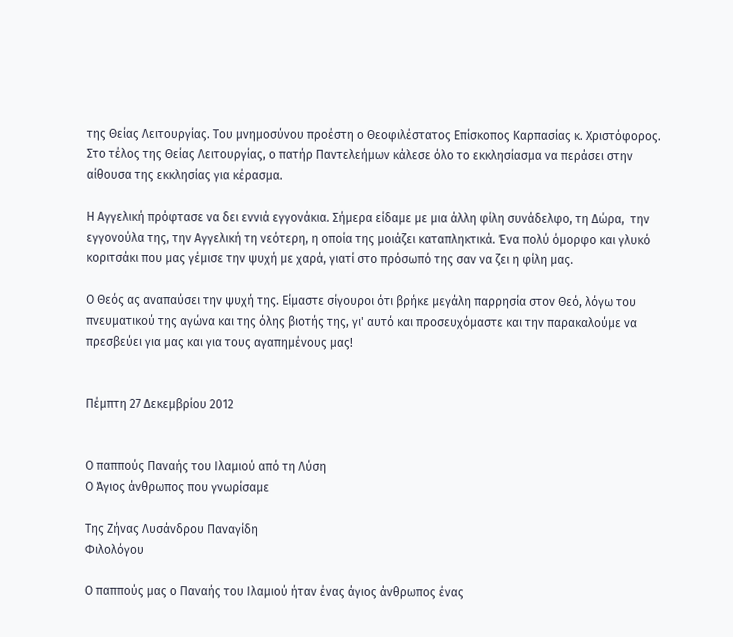της Θείας Λειτουργίας. Του μνημοσύνου προέστη ο Θεοφιλέστατος Επίσκοπος Καρπασίας κ. Χριστόφορος. Στο τέλος της Θείας Λειτουργίας, ο πατήρ Παντελεήμων κάλεσε όλο το εκκλησίασμα να περάσει στην αίθουσα της εκκλησίας για κέρασμα.

Η Αγγελική πρόφτασε να δει εννιά εγγονάκια. Σήμερα είδαμε με μια άλλη φίλη συνάδελφο, τη Δώρα,  την εγγονούλα της, την Αγγελική τη νεότερη, η οποία της μοιάζει καταπληκτικά. Ένα πολύ όμορφο και γλυκό κοριτσάκι που μας γέμισε την ψυχή με χαρά, γιατί στο πρόσωπό της σαν να ζει η φίλη μας.

Ο Θεός ας αναπαύσει την ψυχή της. Είμαστε σίγουροι ότι βρήκε μεγάλη παρρησία στον Θεό, λόγω του πνευματικού της αγώνα και της όλης βιοτής της, γι' αυτό και προσευχόμαστε και την παρακαλούμε να πρεσβεύει για μας και για τους αγαπημένους μας!


Πέμπτη 27 Δεκεμβρίου 2012


Ο παππούς Παναής του Ιλαμιού από τη Λύση
Ο Άγιος άνθρωπος που γνωρίσαμε

Της Ζήνας Λυσάνδρου Παναγίδη
Φιλολόγου

Ο παππούς μας ο Παναής του Ιλαμιού ήταν ένας άγιος άνθρωπος ένας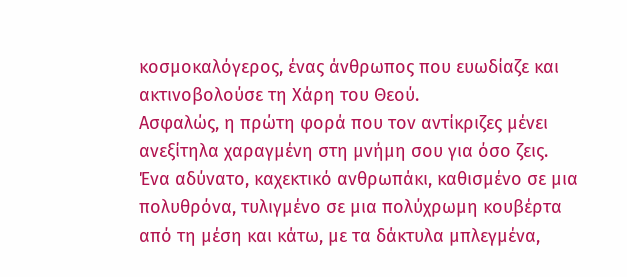κοσμοκαλόγερος, ένας άνθρωπος που ευωδίαζε και ακτινοβολούσε τη Χάρη του Θεού.
Ασφαλώς, η πρώτη φορά που τον αντίκριζες μένει ανεξίτηλα χαραγμένη στη μνήμη σου για όσο ζεις. Ένα αδύνατο, καχεκτικό ανθρωπάκι, καθισμένο σε μια πολυθρόνα, τυλιγμένο σε μια πολύχρωμη κουβέρτα από τη μέση και κάτω, με τα δάκτυλα μπλεγμένα,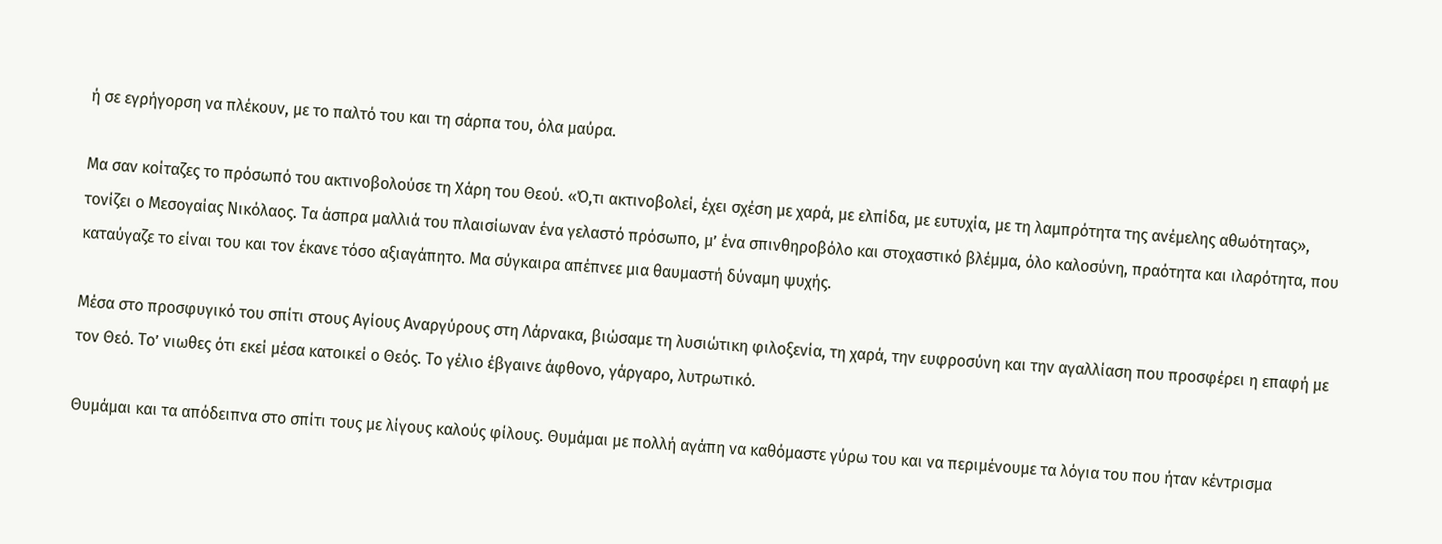ή σε εγρήγορση να πλέκουν, με το παλτό του και τη σάρπα του, όλα μαύρα.

Μα σαν κοίταζες το πρόσωπό του ακτινοβολούσε τη Χάρη του Θεού. «Ό,τι ακτινοβολεί, έχει σχέση με χαρά, με ελπίδα, με ευτυχία, με τη λαμπρότητα της ανέμελης αθωότητας», τονίζει ο Μεσογαίας Νικόλαος. Τα άσπρα μαλλιά του πλαισίωναν ένα γελαστό πρόσωπο, μ’ ένα σπινθηροβόλο και στοχαστικό βλέμμα, όλο καλοσύνη, πραότητα και ιλαρότητα, που καταύγαζε το είναι του και τον έκανε τόσο αξιαγάπητο. Μα σύγκαιρα απέπνεε μια θαυμαστή δύναμη ψυχής.

Μέσα στο προσφυγικό του σπίτι στους Αγίους Αναργύρους στη Λάρνακα, βιώσαμε τη λυσιώτικη φιλοξενία, τη χαρά, την ευφροσύνη και την αγαλλίαση που προσφέρει η επαφή με τον Θεό. Το’ νιωθες ότι εκεί μέσα κατοικεί ο Θεός. Το γέλιο έβγαινε άφθονο, γάργαρο, λυτρωτικό.

Θυμάμαι και τα απόδειπνα στο σπίτι τους με λίγους καλούς φίλους. Θυμάμαι με πολλή αγάπη να καθόμαστε γύρω του και να περιμένουμε τα λόγια του που ήταν κέντρισμα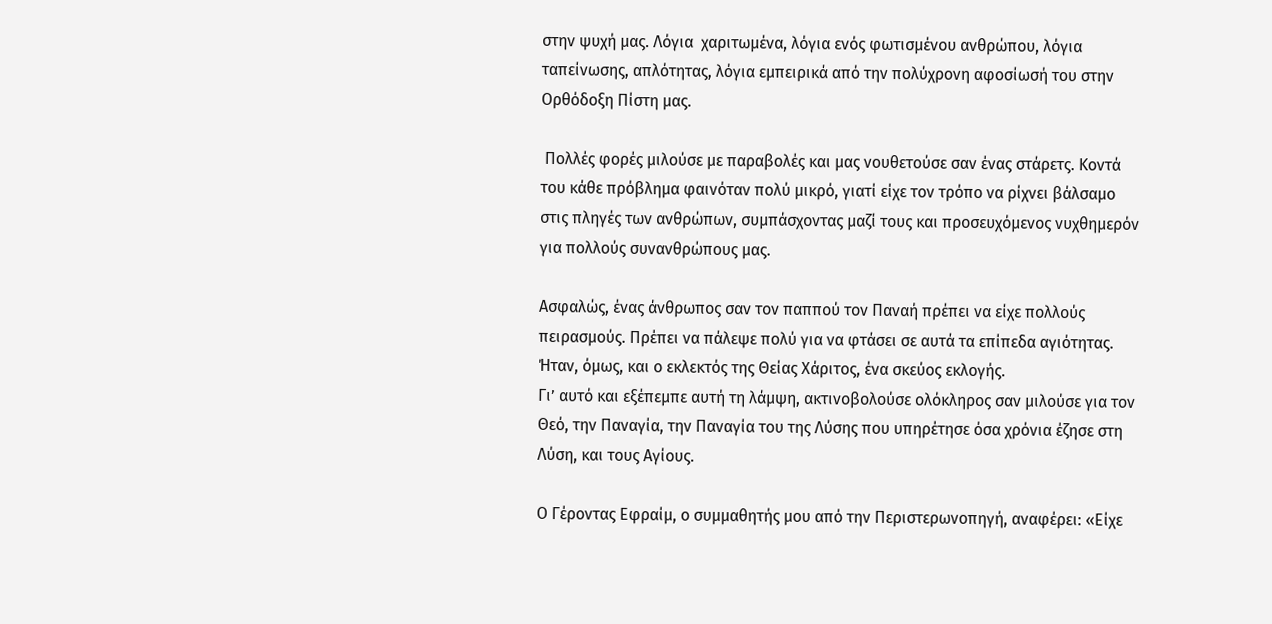στην ψυχή μας. Λόγια  χαριτωμένα, λόγια ενός φωτισμένου ανθρώπου, λόγια ταπείνωσης, απλότητας, λόγια εμπειρικά από την πολύχρονη αφοσίωσή του στην Ορθόδοξη Πίστη μας.

 Πολλές φορές μιλούσε με παραβολές και μας νουθετούσε σαν ένας στάρετς. Κοντά του κάθε πρόβλημα φαινόταν πολύ μικρό, γιατί είχε τον τρόπο να ρίχνει βάλσαμο στις πληγές των ανθρώπων, συμπάσχοντας μαζί τους και προσευχόμενος νυχθημερόν για πολλούς συνανθρώπους μας.

Ασφαλώς, ένας άνθρωπος σαν τον παππού τον Παναή πρέπει να είχε πολλούς πειρασμούς. Πρέπει να πάλεψε πολύ για να φτάσει σε αυτά τα επίπεδα αγιότητας. Ήταν, όμως, και ο εκλεκτός της Θείας Χάριτος, ένα σκεύος εκλογής.
Γι’ αυτό και εξέπεμπε αυτή τη λάμψη, ακτινοβολούσε ολόκληρος σαν μιλούσε για τον Θεό, την Παναγία, την Παναγία του της Λύσης που υπηρέτησε όσα χρόνια έζησε στη Λύση, και τους Αγίους.

Ο Γέροντας Εφραίμ, ο συμμαθητής μου από την Περιστερωνοπηγή, αναφέρει: «Είχε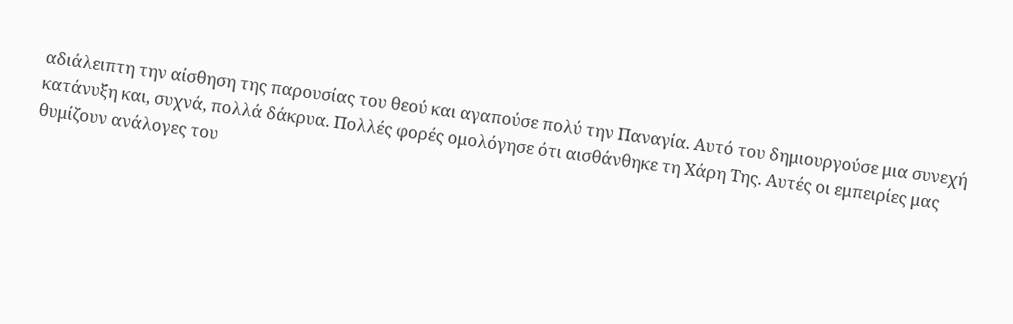αδιάλειπτη την αίσθηση της παρουσίας του θεού και αγαπούσε πολύ την Παναγία. Αυτό του δημιουργούσε μια συνεχή κατάνυξη και, συχνά, πολλά δάκρυα. Πολλές φορές ομολόγησε ότι αισθάνθηκε τη Χάρη Της. Αυτές οι εμπειρίες μας θυμίζουν ανάλογες του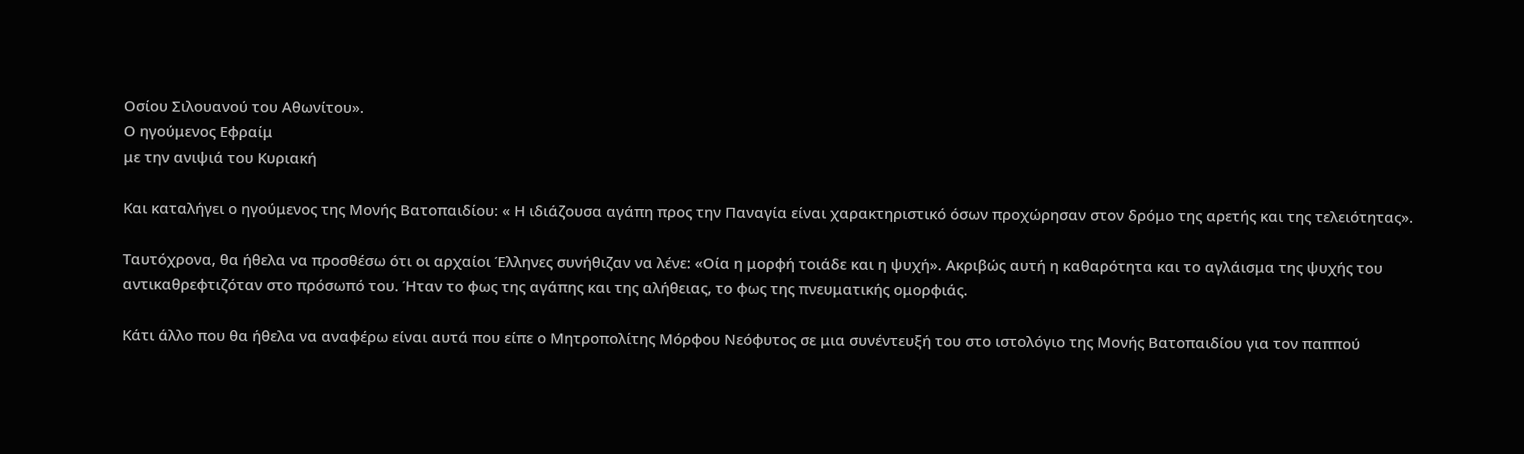Οσίου Σιλουανού του Αθωνίτου».
Ο ηγούμενος Εφραίμ
με την ανιψιά του Κυριακή

Και καταλήγει ο ηγούμενος της Μονής Βατοπαιδίου: « Η ιδιάζουσα αγάπη προς την Παναγία είναι χαρακτηριστικό όσων προχώρησαν στον δρόμο της αρετής και της τελειότητας».

Ταυτόχρονα, θα ήθελα να προσθέσω ότι οι αρχαίοι Έλληνες συνήθιζαν να λένε: «Οία η μορφή τοιάδε και η ψυχή». Ακριβώς αυτή η καθαρότητα και το αγλάισμα της ψυχής του αντικαθρεφτιζόταν στο πρόσωπό του. Ήταν το φως της αγάπης και της αλήθειας, το φως της πνευματικής ομορφιάς.

Κάτι άλλο που θα ήθελα να αναφέρω είναι αυτά που είπε ο Μητροπολίτης Μόρφου Νεόφυτος σε μια συνέντευξή του στο ιστολόγιο της Μονής Βατοπαιδίου για τον παππού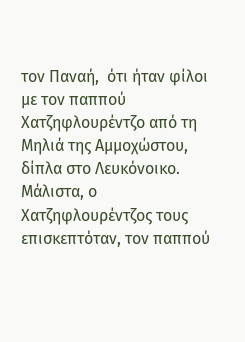τον Παναή,  ότι ήταν φίλοι με τον παππού Χατζηφλουρέντζο από τη Μηλιά της Αμμοχώστου, δίπλα στο Λευκόνοικο. Μάλιστα, ο Χατζηφλουρέντζος τους επισκεπτόταν, τον παππού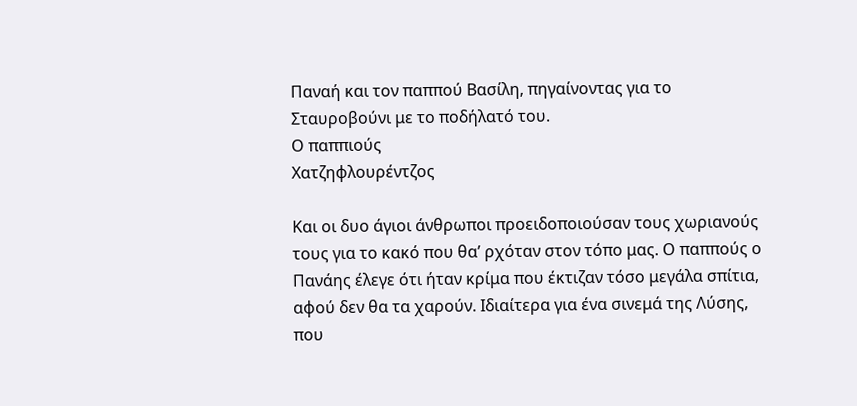Παναή και τον παππού Βασίλη, πηγαίνοντας για το Σταυροβούνι με το ποδήλατό του.
Ο παππιούς
Χατζηφλουρέντζος

Και οι δυο άγιοι άνθρωποι προειδοποιούσαν τους χωριανούς τους για το κακό που θα’ ρχόταν στον τόπο μας. Ο παππούς ο Πανάης έλεγε ότι ήταν κρίμα που έκτιζαν τόσο μεγάλα σπίτια, αφού δεν θα τα χαρούν. Ιδιαίτερα για ένα σινεμά της Λύσης, που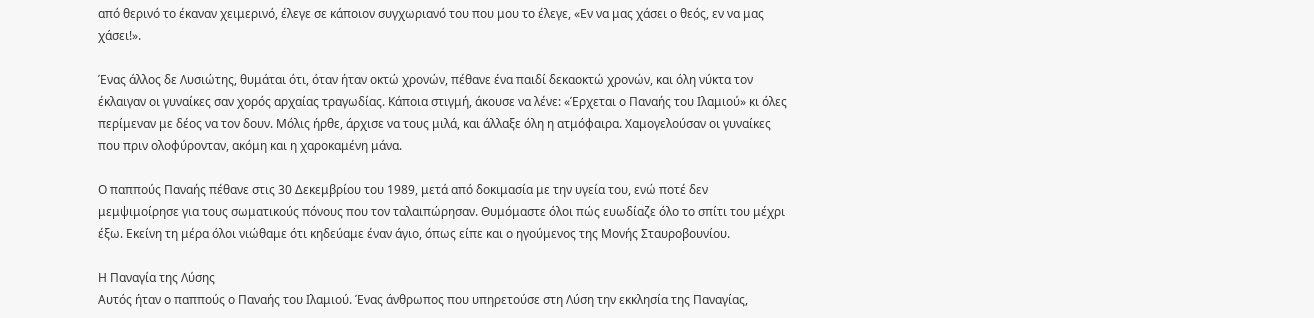από θερινό το έκαναν χειμερινό, έλεγε σε κάποιον συγχωριανό του που μου το έλεγε, «Εν να μας χάσει ο θεός, εν να μας χάσει!».

Ένας άλλος δε Λυσιώτης, θυμάται ότι, όταν ήταν οκτώ χρονών, πέθανε ένα παιδί δεκαοκτώ χρονών, και όλη νύκτα τον έκλαιγαν οι γυναίκες σαν χορός αρχαίας τραγωδίας. Κάποια στιγμή, άκουσε να λένε: «Έρχεται ο Παναής του Ιλαμιού» κι όλες περίμεναν με δέος να τον δουν. Μόλις ήρθε, άρχισε να τους μιλά, και άλλαξε όλη η ατμόφαιρα. Χαμογελούσαν οι γυναίκες που πριν ολοφύρονταν, ακόμη και η χαροκαμένη μάνα.

Ο παππούς Παναής πέθανε στις 30 Δεκεμβρίου του 1989, μετά από δοκιμασία με την υγεία του, ενώ ποτέ δεν μεμψιμοίρησε για τους σωματικούς πόνους που τον ταλαιπώρησαν. Θυμόμαστε όλοι πώς ευωδίαζε όλο το σπίτι του μέχρι έξω. Εκείνη τη μέρα όλοι νιώθαμε ότι κηδεύαμε έναν άγιο, όπως είπε και ο ηγούμενος της Μονής Σταυροβουνίου.

Η Παναγία της Λύσης
Αυτός ήταν ο παππούς ο Παναής του Ιλαμιού. Ένας άνθρωπος που υπηρετούσε στη Λύση την εκκλησία της Παναγίας,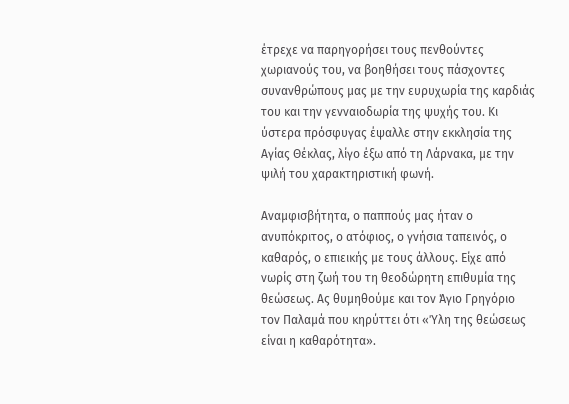έτρεχε να παρηγορήσει τους πενθούντες χωριανούς του, να βοηθήσει τους πάσχοντες συνανθρώπους μας με την ευρυχωρία της καρδιάς του και την γενναιοδωρία της ψυχής του. Κι ύστερα πρόσφυγας έψαλλε στην εκκλησία της Αγίας Θέκλας, λίγο έξω από τη Λάρνακα, με την ψιλή του χαρακτηριστική φωνή.

Αναμφισβήτητα, ο παππούς μας ήταν ο ανυπόκριτος, ο ατόφιος, ο γνήσια ταπεινός, ο καθαρός, ο επιεικής με τους άλλους. Είχε από νωρίς στη ζωή του τη θεοδώρητη επιθυμία της θεώσεως. Ας θυμηθούμε και τον Άγιο Γρηγόριο τον Παλαμά που κηρύττει ότι «Ύλη της θεώσεως είναι η καθαρότητα».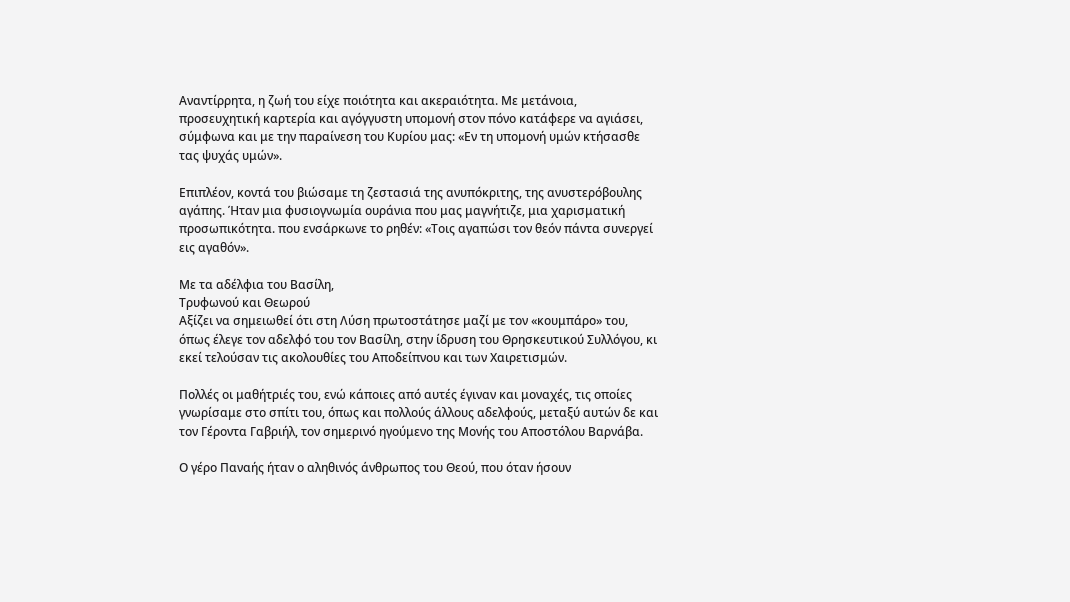Αναντίρρητα, η ζωή του είχε ποιότητα και ακεραιότητα. Με μετάνοια, προσευχητική καρτερία και αγόγγυστη υπομονή στον πόνο κατάφερε να αγιάσει, σύμφωνα και με την παραίνεση του Κυρίου μας: «Εν τη υπομονή υμών κτήσασθε τας ψυχάς υμών».

Επιπλέον, κοντά του βιώσαμε τη ζεστασιά της ανυπόκριτης, της ανυστερόβουλης αγάπης. Ήταν μια φυσιογνωμία ουράνια που μας μαγνήτιζε, μια χαρισματική προσωπικότητα. που ενσάρκωνε το ρηθέν: «Τοις αγαπώσι τον θεόν πάντα συνεργεί εις αγαθόν».

Με τα αδέλφια του Βασίλη,
Τρυφωνού και Θεωρού
Αξίζει να σημειωθεί ότι στη Λύση πρωτοστάτησε μαζί με τον «κουμπάρο» του, όπως έλεγε τον αδελφό του τον Βασίλη, στην ίδρυση του Θρησκευτικού Συλλόγου, κι εκεί τελούσαν τις ακολουθίες του Αποδείπνου και των Χαιρετισμών.

Πολλές οι μαθήτριές του, ενώ κάποιες από αυτές έγιναν και μοναχές, τις οποίες γνωρίσαμε στο σπίτι του, όπως και πολλούς άλλους αδελφούς, μεταξύ αυτών δε και τον Γέροντα Γαβριήλ, τον σημερινό ηγούμενο της Μονής του Αποστόλου Βαρνάβα.

Ο γέρο Παναής ήταν ο αληθινός άνθρωπος του Θεού, που όταν ήσουν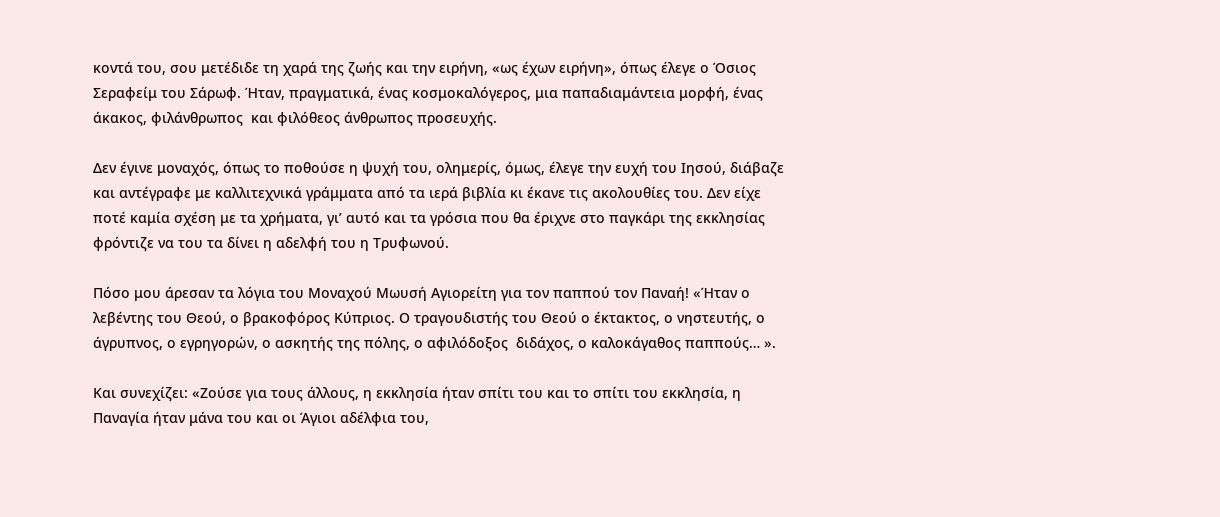κοντά του, σου μετέδιδε τη χαρά της ζωής και την ειρήνη, «ως έχων ειρήνη», όπως έλεγε ο Όσιος Σεραφείμ του Σάρωφ. Ήταν, πραγματικά, ένας κοσμοκαλόγερος, μια παπαδιαμάντεια μορφή, ένας άκακος, φιλάνθρωπος  και φιλόθεος άνθρωπος προσευχής.

Δεν έγινε μοναχός, όπως το ποθούσε η ψυχή του, ολημερίς, όμως, έλεγε την ευχή του Ιησού, διάβαζε και αντέγραφε με καλλιτεχνικά γράμματα από τα ιερά βιβλία κι έκανε τις ακολουθίες του. Δεν είχε ποτέ καμία σχέση με τα χρήματα, γι’ αυτό και τα γρόσια που θα έριχνε στο παγκάρι της εκκλησίας φρόντιζε να του τα δίνει η αδελφή του η Τρυφωνού.

Πόσο μου άρεσαν τα λόγια του Μοναχού Μωυσή Αγιορείτη για τον παππού τον Παναή! «Ήταν ο λεβέντης του Θεού, ο βρακοφόρος Κύπριος. Ο τραγουδιστής του Θεού ο έκτακτος, ο νηστευτής, ο άγρυπνος, ο εγρηγορών, ο ασκητής της πόλης, ο αφιλόδοξος  διδάχος, ο καλοκάγαθος παππούς… ».

Και συνεχίζει: «Ζούσε για τους άλλους, η εκκλησία ήταν σπίτι του και το σπίτι του εκκλησία, η Παναγία ήταν μάνα του και οι Άγιοι αδέλφια του,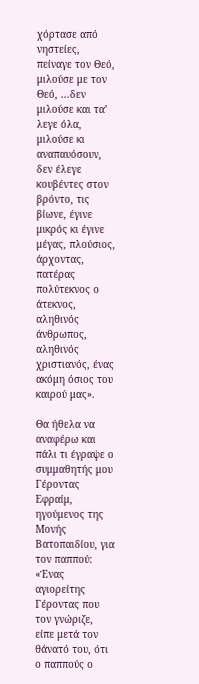χόρτασε από νηστείες, πείναγε τον Θεό, μιλούσε με τον Θεό, …δεν μιλούσε και τα’ λεγε όλα, μιλούσε κι αναπαυόσουν, δεν έλεγε κουβέντες στον βρόντο, τις βίωνε, έγινε μικρός κι έγινε μέγας, πλούσιος, άρχοντας, πατέρας πολύτεκνος ο άτεκνος, αληθινός άνθρωπος, αληθινός χριστιανός, ένας ακόμη όσιος του καιρού μας».

Θα ήθελα να αναφέρω και πάλι τι έγραψε ο συμμαθητής μου Γέροντας Εφραίμ, ηγούμενος της Μονής Βατοπαιδίου, για τον παππού: «Ένας αγιορείτης Γέροντας που τον γνώριζε, είπε μετά τον θάνατό του, ότι ο παππούς ο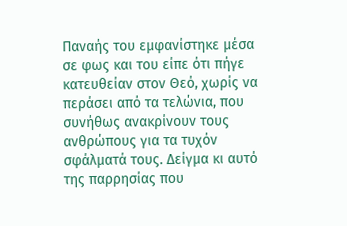Παναής του εμφανίστηκε μέσα σε φως και του είπε ότι πήγε κατευθείαν στον Θεό, χωρίς να περάσει από τα τελώνια, που συνήθως ανακρίνουν τους ανθρώπους για τα τυχόν σφάλματά τους. Δείγμα κι αυτό της παρρησίας που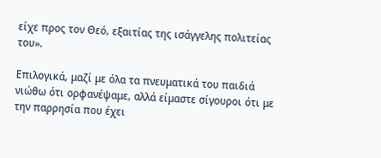είχε προς τον Θεό, εξαιτίας της ισάγγελης πολιτείας του».

Επιλογικά, μαζί με όλα τα πνευματικά του παιδιά νιώθω ότι ορφανέψαμε, αλλά είμαστε σίγουροι ότι με την παρρησία που έχει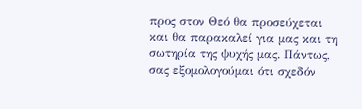προς στον Θεό θα προσεύχεται και θα παρακαλεί για μας και τη σωτηρία της ψυχής μας. Πάντως, σας εξομολογούμαι ότι σχεδόν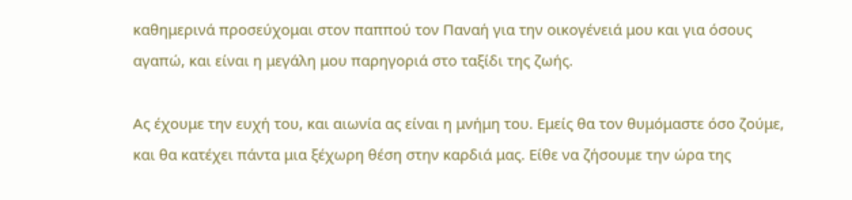καθημερινά προσεύχομαι στον παππού τον Παναή για την οικογένειά μου και για όσους αγαπώ, και είναι η μεγάλη μου παρηγοριά στο ταξίδι της ζωής.

Ας έχουμε την ευχή του, και αιωνία ας είναι η μνήμη του. Εμείς θα τον θυμόμαστε όσο ζούμε, και θα κατέχει πάντα μια ξέχωρη θέση στην καρδιά μας. Είθε να ζήσουμε την ώρα της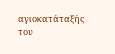αγιοκατάταξής του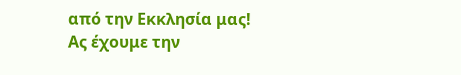από την Εκκλησία μας!
Ας έχουμε την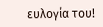ευλογία του!